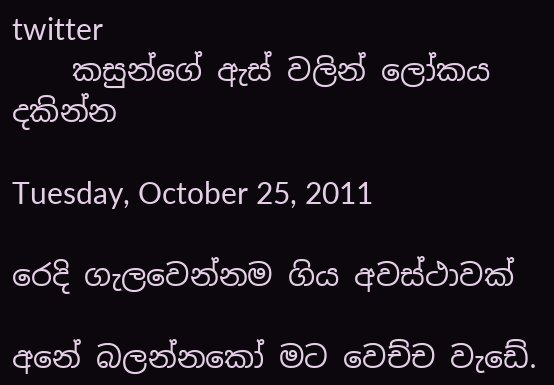twitter
    කසුන්ගේ ඇස් වලින් ලෝකය දකින්න

Tuesday, October 25, 2011

රෙදි ගැලවෙන්නම ගිය අවස්ථාවක්

අනේ බලන්නකෝ මට වෙච්ච වැඩේ.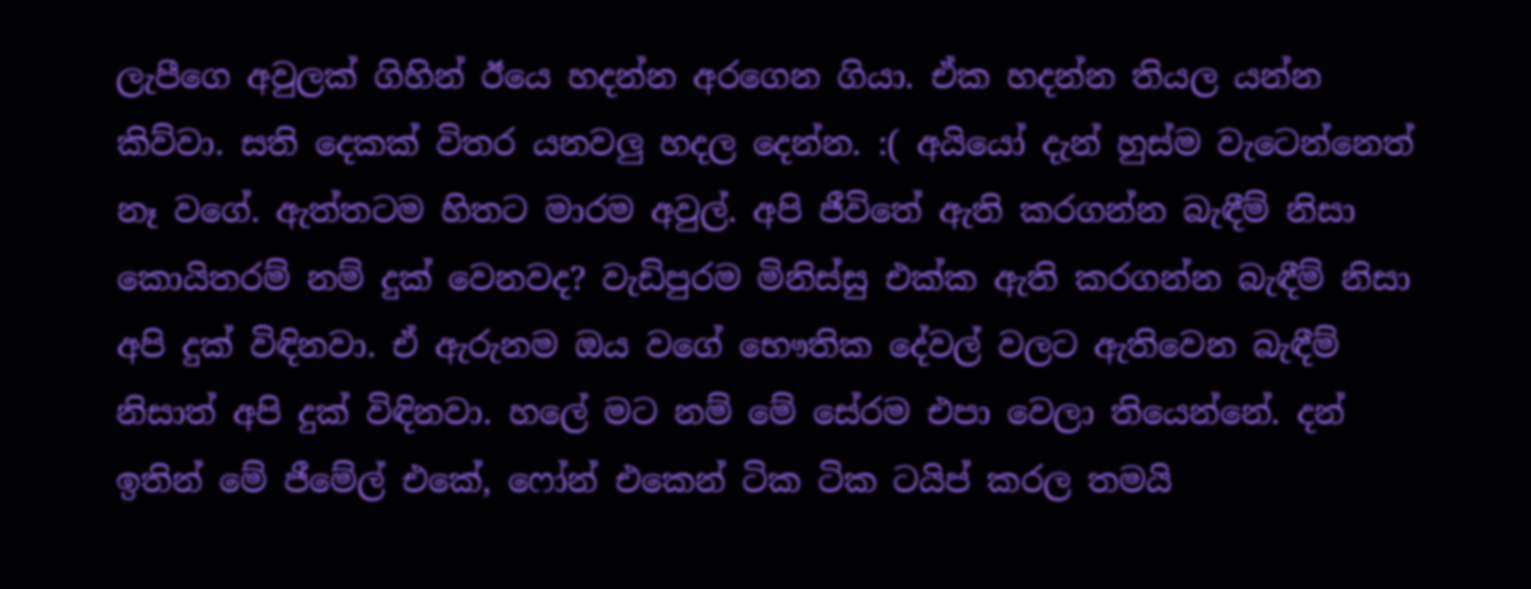ලැපීගෙ අවුලක් ගිහින් ඊයෙ හදන්න අරගෙන ගියා. ඒක හදන්න තියල යන්න කිව්වා. සති දෙකක් විතර යනවලු හදල දෙන්න. :( අයියෝ දැන් හුස්ම වැටෙන්නෙත් නෑ වගේ. ඇත්තටම හිතට මාරම අවුල්. අපි ජීවිතේ ඇති කරගන්න බැඳීම් නිසා කොයිතරම් නම් දුක් වෙනවද? වැඩිපුරම මිනිස්සු එක්ක ඇති කරගන්න බැඳීම් නිසා අපි දුක් විඳිනවා. ඒ ඇරුනම ඔය වගේ භෞතික දේවල් වලට ඇතිවෙන බැඳීම් නිසාත් අපි දුක් විඳිනවා. හලේ මට නම් මේ සේරම එපා වෙලා තියෙන්නේ. දන් ඉතින් මේ ජීමේල් එකේ, ෆෝන් එකෙන් ටික ටික ටයිප් කරල තමයි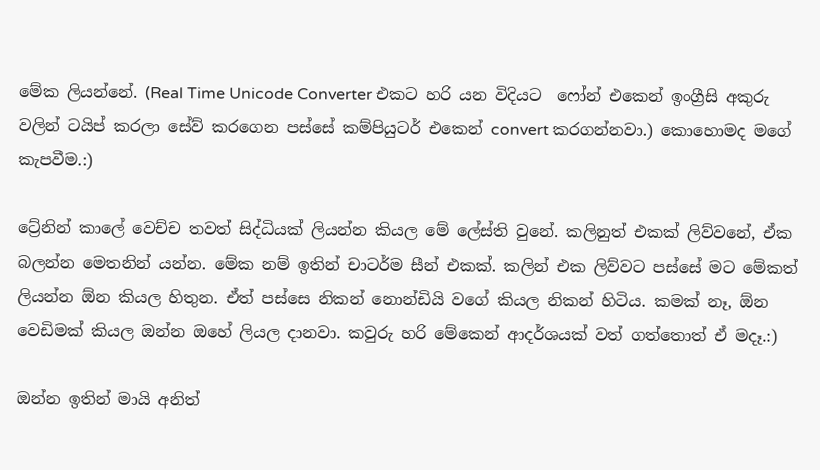මේක ලියන්නේ. (Real Time Unicode Converter එකට හරි යන විදියට  ෆෝන් එකෙන් ඉංග්‍රීසි අකුරු වලින් ටයිප් කරලා සේව් කරගෙන පස්සේ කම්පියුටර් එකෙන් convert කරගන්නවා.) කොහොමද මගේ කැපවීම.:)

ට්‍රේනින් කාලේ වෙච්ච තවත් සිද්ධියක් ලියන්න කියල මේ ලේස්ති වුනේ. කලිනුත් එකක් ලිව්වනේ, ඒක බලන්න මෙතනින් යන්න. මේක නම් ඉතින් චාටර්ම සීන් එකක්. කලින් එක ලිව්වට පස්සේ මට මේකත් ලියන්න ඕන කියල හිතුන. ඒත් පස්සෙ නිකන් නොන්ඩියි වගේ කියල නිකන් හිටිය. කමක් නෑ, ඕන වෙඩිමක්‌ කියල ඔන්න ඔහේ ලියල දානවා. කවුරු හරි මේකෙන් ආදර්ශයක් වත් ගත්තොත් ඒ මදෑ.:)

ඔන්න ඉතින් මායි අනිත්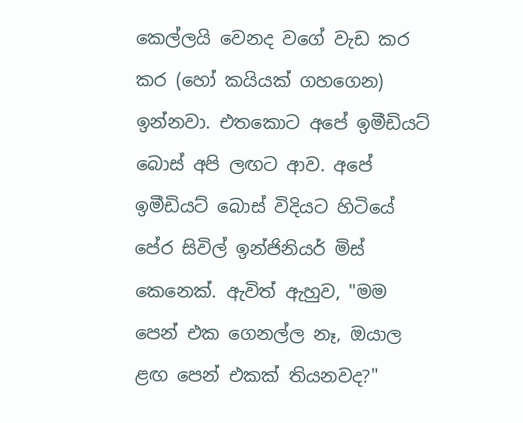කෙල්ලයි වෙනද වගේ වැඩ කර කර (හෝ කයියක් ගහගෙන) ඉන්නවා. එතකොට අපේ ඉමීඩියට් බොස් අපි ලඟට ආව. අපේ ඉමීඩියට් බොස් විදියට හිටියේ පේර සිවිල් ඉන්ජිනියර් මිස් කෙනෙක්. ඇවිත් ඇහුව, "මම පෙන් එක ගෙනල්ල නෑ, ඔයාල ළඟ පෙන් එකක් තියනවද?"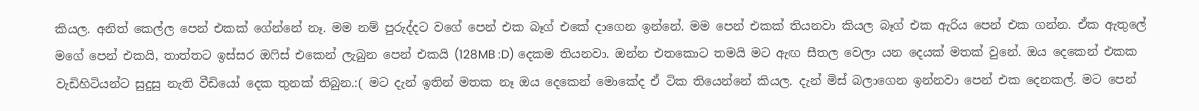කියල. අනිත් කෙල්ල පෙන් එකක්‌ ගේන්නේ නෑ. මම නම් පුරුද්දට වගේ පෙන් එක බෑග් එකේ දාගෙන ඉන්නේ. මම පෙන් එකක් තියනවා කියල බෑග් එක ඇරිය පෙන් එක ගන්න. ඒක ඇතුලේ මගේ පෙන් එකයි, තාත්තට ඉස්සර ඔෆිස් එකෙන් ලැබුන පෙන් එකයි (128MB :D) දෙකම තියනවා. ඔන්න එතකොට තමයි මට ඇඟ සීතල වෙලා යන දෙයක් මතක් වුනේ. ඔය දෙකෙන් එකක වැඩිහිටියන්ට සුදුසු නැති වීඩියෝ දෙක තුනක් තිබුන.:( මට දැන් ඉතින් මතක නෑ ඔය දෙකෙන් මොකේද ඒ ටික තියෙන්නේ කියල. දැන් මිස් බලාගෙන ඉන්නවා පෙන් එක දෙනකල්. මට පෙන්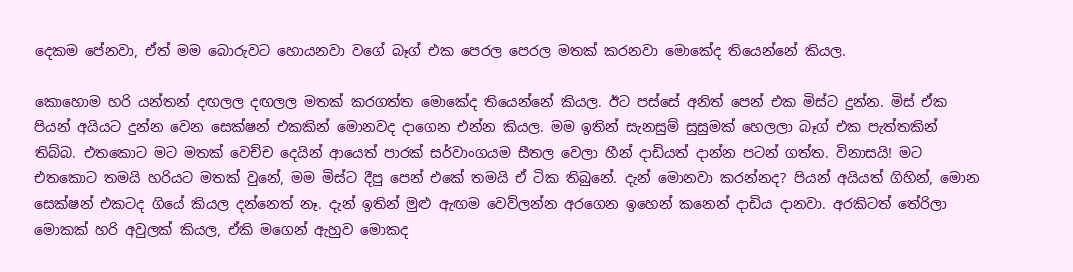දෙකම පේනවා, ඒත් මම බොරුවට හොයනවා වගේ බෑග් එක පෙරල පෙරල මතක් කරනවා මොකේද තියෙන්නේ කියල.

කොහොම හරි යන්තන් දඟලල දඟලල මතක් කරගත්ත මොකේද තියෙන්නේ කියල. ඊට පස්සේ අනිත් පෙන් එක මිස්ට දුන්න. මිස් ඒක පියන් අයියට දුන්න වෙන සෙක්ෂන් එකකින් මොනවද දාගෙන එන්න කියල. මම ඉතින් සැනසුම් සුසුමක් හෙලලා බෑග් එක පැත්තකින් තිබ්බ. එතකොට මට මතක් වෙච්ච දෙයින් ආයෙත් පාරක් සර්වාංගයම සීතල වෙලා හීන් දාඩියත් දාන්න පටන් ගත්ත. විනාසයි! මට එතකොට තමයි හරියට මතක් වුනේ, මම මිස්ට දීපු පෙන් එකේ තමයි ඒ ටික තිබුනේ. දැන් මොනවා කරන්නද? පියන් අයියත් ගිහින්, මොන සෙක්ෂන් එකටද ගියේ කියල දන්නෙත් නෑ. දැන් ඉතින් මුළු ඇඟම වෙව්ලන්න අරගෙන ඉහෙන් කනෙන් දාඩිය දානවා. අරකිටත් තේරිලා මොකක් හරි අවුලක් කියල, ඒකි මගෙන් ඇහුව මොකද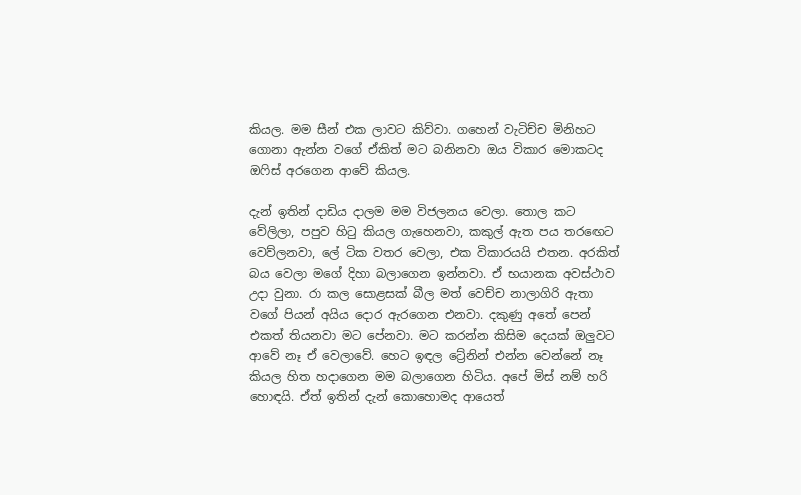කියල. මම සීන් එක ලාවට කිව්වා. ගහෙන් වැටිච්ච මිනිහට ගොනා ඇන්න වගේ ඒකිත් මට බනිනවා ඔය විකාර මොකටද ඔෆිස් අරගෙන ආවේ කියල.

දැන් ඉතින් දාඩිය දාලම මම විජලනය වෙලා. තොල කට වේලිලා, පපුව හිටු කියල ගැහෙනවා, කකුල් ඇත පය තරඟෙට වෙව්ලනවා, ලේ ටික වතර වෙලා, එක විකාරයයි එතන. අරකිත් බය වෙලා මගේ දිහා බලාගෙන ඉන්නවා. ඒ භයානක අවස්ථාව උදා වුනා. රා කල සොළසක් බීල මත් වෙච්ච නාලාගිරි ඇතා වගේ පියන් අයිය දොර ඇරගෙන එනවා. දකුණු අතේ පෙන් එකත් තියනවා මට පේනවා. මට කරන්න කිසිම දෙයක් ඔලුවට ආවේ නෑ ඒ වෙලාවේ. හෙට ඉඳල ට්‍රේනින් එන්න වෙන්නේ නෑ කියල හිත හදාගෙන මම බලාගෙන හිටිය. අපේ මිස් නම් හරි හොඳයි. ඒත් ඉතින් දැන් කොහොමද ආයෙත්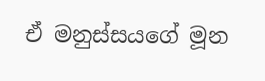ඒ මනුස්සයගේ මූන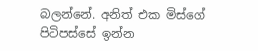බලන්නේ. අනිත් එක මිස්ගේ පිටිපස්සේ ඉන්න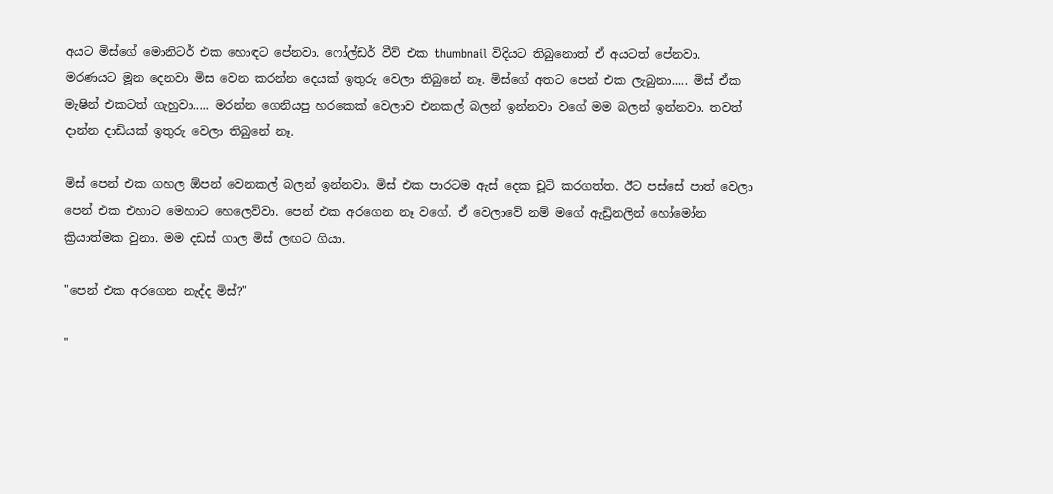අය‍ට මිස්ගේ මොනිටර් එක හොඳට පේනවා. ෆෝල්ඩර් වීව් එක thumbnail විදියට තිබුනොත් ඒ අයටත් පේනවා. මරණයට මූන දෙනවා මිස වෙන කරන්න දෙයක් ඉතුරු වෙලා තිබුනේ නෑ. මිස්ගේ අතට පෙන් එක ලැබුනා..... මිස් ඒක මැෂින් එකටත් ගැහුවා..... මරන්න ගෙනියපු හරකෙක් වෙලාව එනකල් බලන් ඉන්නවා වගේ මම බලන් ඉන්නවා. තවත් දාන්න දාඩියක් ඉතුරු වෙලා තිබුනේ නෑ.

මිස් පෙන් එක ගහල ඕපන් වෙනකල් බලන් ඉන්නවා. මිස් එක පාරටම ඇස් දෙක චූටි කරගත්ත. ඊට පස්සේ පාත් වෙලා පෙන් එක එහාට මෙහාට හෙලෙව්වා. පෙන් එක අරගෙන නෑ වගේ. ඒ වෙලාවේ නම් මගේ ඇඩ්‍රිනලින් හෝමෝන ක්‍රියාත්මක වුනා. මම දඩස් ගාල මිස් ලඟට ගියා.

"පෙන් එක අරගෙන නැද්ද මිස්?"

"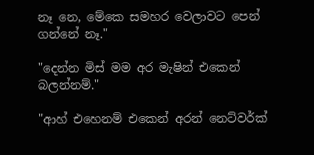නෑ නෙ, මේකෙ සමහර වෙලාවට පෙන් ගන්නේ නෑ."

"දෙන්න මිස් මම අර මැෂින් එකෙන් බලන්නම්."

"ආහ් එහෙනම් එකෙන් අරන් නෙට්වර්ක්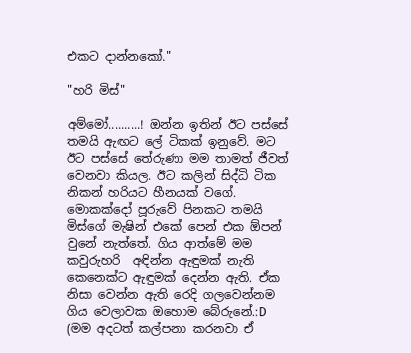එකට දාන්නකෝ."

"හරි මිස්"

අම්මෝ..........! ඔන්න ඉතින් ඊට පස්සේ තමයි ඇඟට ලේ ටිකක් ඉනුවේ. මට ඊට පස්සේ තේරුණා මම තාමත් ජීවත් වෙනවා කියල. ඊට කලින් සිද්ධි ටික නිකන් හරියට හීනයක්‌ වගේ. මොකක්දෝ පූරුවේ පිනකට තමයි මිස්ගේ මැෂින් එකේ පෙන් එක ඕපන් වුනේ නැත්තේ. ගිය ආත්මේ මම කවුරුහරි  අඳින්න ඇඳුමක් නැති කෙනෙක්ට ඇඳුමක් දෙන්න ඇති. ඒක නිසා වෙන්න ඇති රෙදි ගලවෙන්නම ගිය වෙලාවක ඔහොම බේරුනේ.:D (මම අදටත් කල්පනා කරනවා ඒ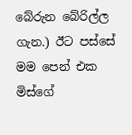බේරුන බේරිල්ල ගැන.) ඊට පස්සේ මම පෙන් එක මිස්ගේ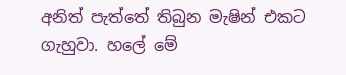අනිත් පැත්තේ තිබුන මැෂින් එකට ගැහුවා. හලේ මේ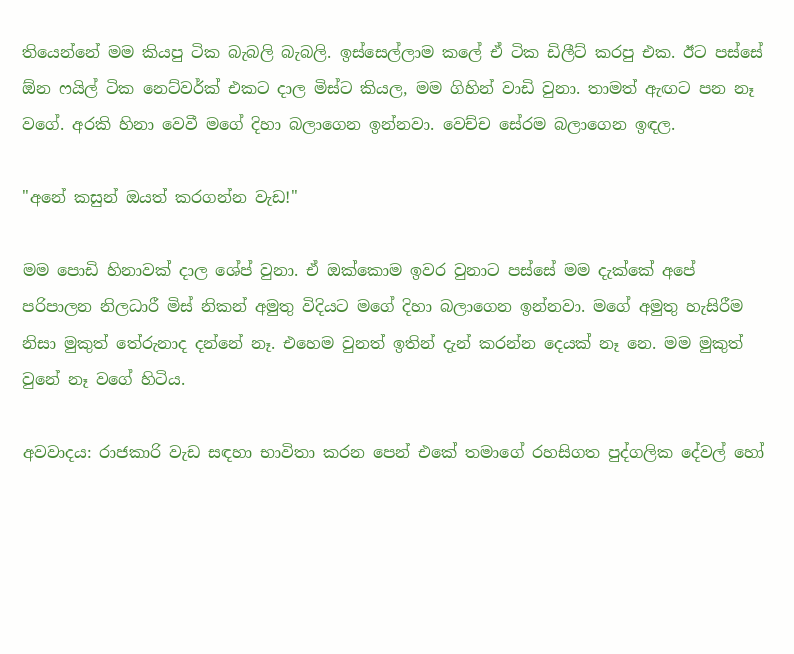තියෙන්නේ මම කියපු ටික බැබලි බැබලි. ඉස්සෙල්ලාම කලේ ඒ ටික ඩිලීට් කරපු එක. ඊට පස්සේ ඕන ෆයිල් ටික නෙට්වර්ක් එකට දාල මිස්ට කියල, මම ගිහින් වාඩි වුනා. තාමත් ඇඟට පන නෑ වගේ. අරකි හිනා වෙවී මගේ දිහා බලාගෙන ඉන්නවා. වෙච්ච සේරම බලාගෙන ඉඳල.

"අනේ කසුන් ඔයත් කරගන්න වැඩ!"

මම පොඩි හිනාවක්‌ දාල ශේප් වුනා. ඒ ඔක්කොම ඉවර වුනාට පස්සේ මම දැක්කේ අපේ පරිපාලන නිලධාරී මිස් නිකන් අමුතු විදියට මගේ දිහා බලාගෙන ඉන්නවා. මගේ අමුතු හැසිරීම නිසා මුකුත් තේරුනාද දන්නේ නෑ. එහෙම වුනත් ඉතින් දැන් කරන්න දෙයක් නෑ නෙ. මම මුකුත් වුනේ නෑ වගේ හිටිය.

අවවාදය: රාජකාරි වැඩ සඳහා භාවිතා කරන පෙන් එකේ තමාගේ රහසිගත පුද්ගලික දේවල් හෝ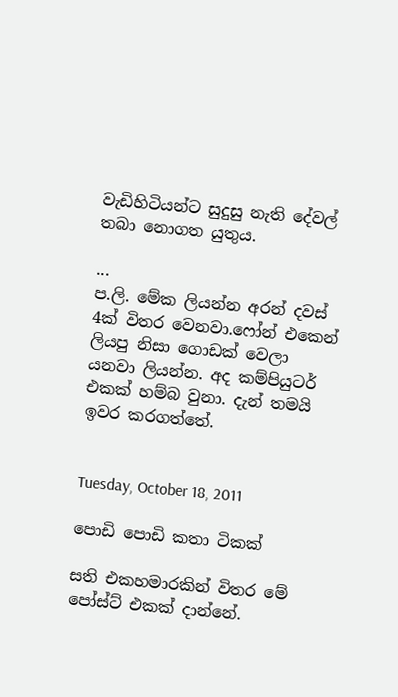වැඩිහිටියන්ට සුදුසු නැති දේවල් තබා නොගත යුතුය.

...
ප.ලි. මේක ලියන්න අරන් දවස් 4ක් විතර වෙනවා.ෆෝන් එකෙන් ලියපු නිසා ගොඩක් වෙලා යනවා ලියන්න. අද කම්පියුටර් එකක් හම්බ වුනා. දැන් තමයි ඉවර කරගත්තේ.


Tuesday, October 18, 2011

පොඩි පොඩි කතා ටිකක්

සති එකහමාරකින් විතර මේ පෝස්ට් එකක් දාන්නේ.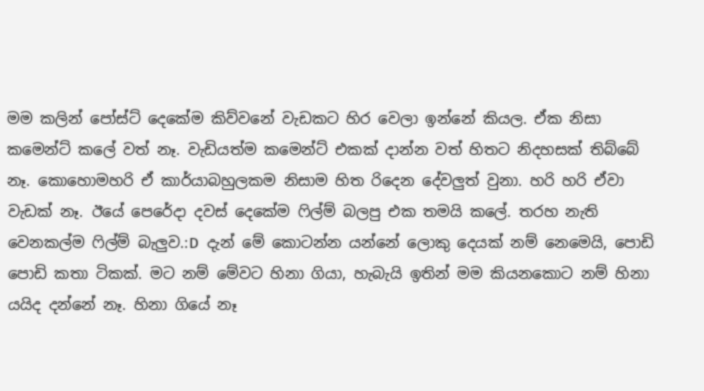මම කලින් පෝස්ට් දෙකේම කිව්වනේ වැඩකට හිර වෙලා ඉන්නේ කියල. ඒක නිසා කමෙන්ට් කලේ වත් නෑ. වැඩියත්ම කමෙන්ට් එකක් දාන්න වත් හිතට නිදහසක් තිබ්බේ නෑ. කොහොමහරි ඒ කාර්යාබහුලකම නිසාම හිත රිදෙන දේවලුත් වුනා. හරි හරි ඒවා වැඩක් නෑ. ඊයේ පෙරේදා දවස් දෙකේම ෆිල්ම් බලපු එක තමයි කලේ. තරහ නැති වෙනකල්ම ෆිල්ම් බැලුව.:D  දැන් මේ කොටන්න යන්නේ ලොකු දෙයක් නම් නෙමෙයි, පොඩි පොඩි කතා ටිකක්. මට නම් මේවට හිනා ගියා, හැබැයි ඉතින් මම කියනකොට නම් හිනා යයිද දන්නේ නෑ. හිනා ගියේ නෑ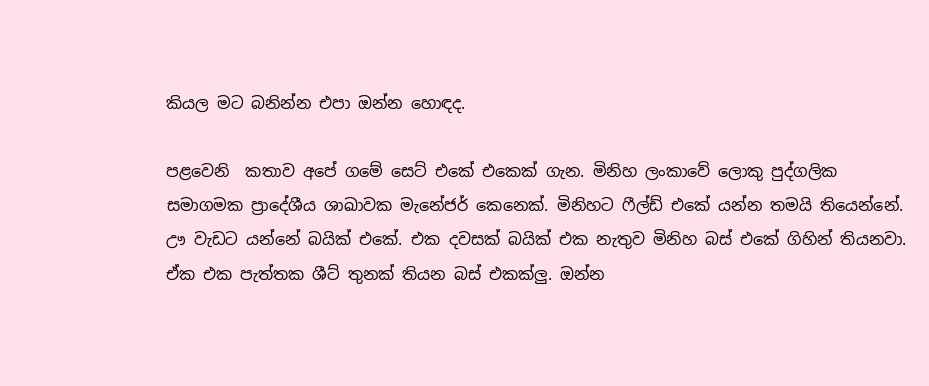කියල මට බනින්න එපා ඔන්න හොඳද.

පළවෙනි  කතාව අපේ ගමේ සෙට් එකේ එකෙක් ගැන. මිනිහ ලංකාවේ ලොකු පුද්ගලික සමාගමක ප්‍රාදේශීය ශාඛාවක මැනේජර් කෙනෙක්. මිනිහට ෆීල්ඩ් එකේ යන්න තමයි තියෙන්නේ. ඌ වැඩට යන්නේ බයික් එකේ. එක දවසක් බයික් එක නැතුව මිනිහ බස් එකේ ගිහින් තියනවා. ඒක එක පැත්තක ශීට් තුනක් තියන බස් එකක්ලු. ඔන්න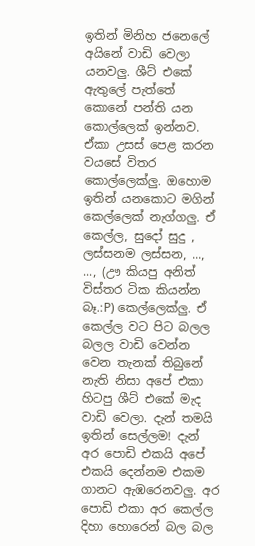ඉතින් මිනිහ ජනෙලේ අයිනේ වාඩි වෙලා යනවලු. ශීට් එකේ ඇතුලේ පැත්තේ කොනේ පන්ති යන කොල්ලෙක් ඉන්නව. ඒකා උසස් පෙළ කරන වයසේ විතර කොල්ලෙක්ලු. ඔහොම ඉතින් යනකොට මගින් කෙල්ලෙක් නැග්ගලු. ඒ කෙල්ල, සුදෝ සුදු , ලස්සනම ලස්සන, ..., ..., (ඌ කියපු අනිත් විස්තර ටික කියන්න බෑ.:P) කෙල්ලෙක්ලු. ඒ කෙල්ල වට පිට බලල බලල වාඩි වෙන්න වෙන තැනක් තිබුනේ නැති නිසා අපේ එකා හිටපු ශීට් එකේ මැද වාඩි වෙලා. දැන් තමයි ඉතින් සෙල්ලම! දැන් අර පොඩි එකයි අපේ එකයි දෙන්නම එකම ගානට ඇඹරෙනවලු. අර පොඩි එකා අර කෙල්ල දිහා හොරෙන් බල බල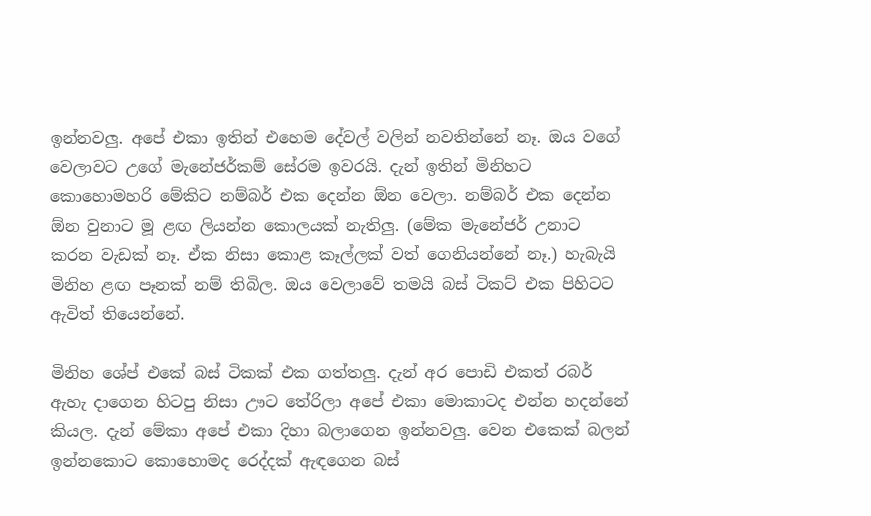ඉන්නවලු. අපේ එකා ඉතින් එහෙම දේවල් වලින් නවතින්නේ නෑ. ඔය වගේ වෙලාවට උගේ මැනේජර්කම් සේරම ඉවරයි. දැන් ඉතින් මිනිහට කොහොමහරි මේකිට නම්බර් එක දෙන්න ඕන වෙලා. නම්බර් එක දෙන්න ඕන වුනාට මූ ළඟ ලියන්න කොලයක් නැතිලු. (මේක මැනේජර් උනාට කරන වැඩක් නෑ. ඒක නිසා කොළ කෑල්ලක් වත් ගෙනියන්නේ නෑ.) හැබැයි මිනිහ ළඟ පෑනක් නම් තිබිල. ඔය වෙලාවේ තමයි බස් ටිකට් එක පිහිටට ඇවිත් තියෙන්නේ.

මිනිහ ශේප් එකේ බස් ටිකක් එක ගත්තලු. දැන් අර පොඩි එකත් රබර් ඇහැ දාගෙන හිටපු නිසා ඌට තේරිලා අපේ එකා මොකාටද එන්න හදන්නේ කියල. දැන් මේකා අපේ එකා දිහා බලාගෙන ඉන්නවලු. වෙන එකෙක් බලන් ඉන්නකොට කොහොමද රෙද්දක් ඇඳගෙන බස්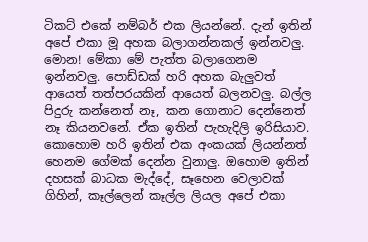ටිකට් එකේ නම්බර් එක ලියන්නේ. දැන් ඉතින් අපේ එකා මූ අහක බලාගන්නකල් ඉන්නවලු. මොන! මේකා මේ පැත්ත බලාගෙනම ඉන්නවලු. පොඩ්ඩක් හරි අහක බැලුවත් ආයෙත් තත්පරයකින් ආයෙත් බලනවලු. බල්ල පිදුරු කන්නෙත් නෑ, කන ගොනාට දෙන්නෙත් නෑ කියනවනේ. ඒක ඉතින් පැහැදිලි ඉරිසියාව. කොහොම හරි ඉතින් එක අංකයක් ලියන්නත් හෙනම ගේමක් දෙන්න වුනාලු. ඔහොම ඉතින් දහසක් බාධක මැද්දේ, සෑහෙන වෙලාවක් ගිහින්, කෑල්ලෙන් කෑල්ල ලියල අපේ එකා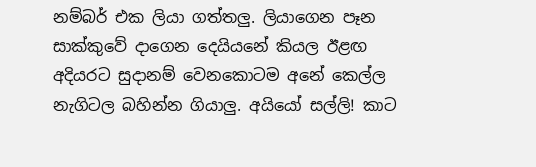නම්බර් එක ලියා ගත්තලු. ලියාගෙන පෑන සාක්කුවේ දාගෙන දෙයියනේ කියල ඊළඟ අදියරට සුදානම් වෙනකොටම අනේ කෙල්ල නැගිටල බහින්න ගියාලු. අයියෝ සල්ලි! කාට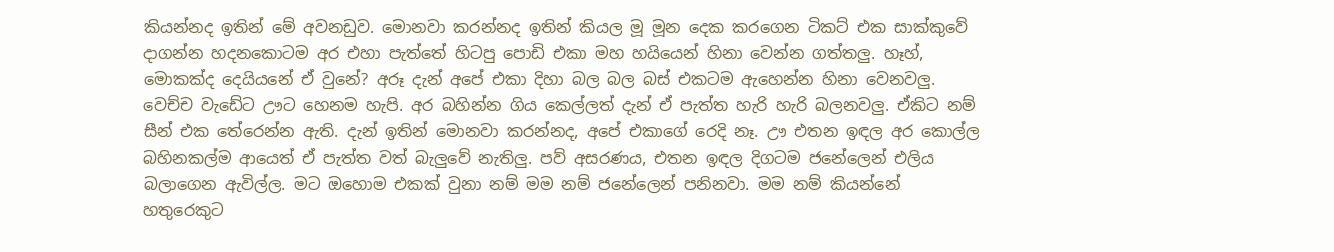කියන්නද ඉතින් මේ අවනඩුව. මොනවා කරන්නද ඉතින් කියල මූ මූන දෙක කරගෙන ටිකට් එක සාක්කුවේ දාගන්න හදනකොටම අර එහා පැත්තේ හිටපු පොඩි එකා මහ හයියෙන් හිනා වෙන්න ගත්තලු. හෑහ්, මොකක්ද දෙයියනේ ඒ වුනේ? අරූ දැන් අපේ එකා දිහා බල බල බස් එකටම ඇහෙන්න හිනා වෙනවලු.  වෙච්ච වැඩේට ඌට හෙනම හැපි. අර බහින්න ගිය කෙල්ලත් දැන් ඒ පැත්ත හැරි හැරි බලනවලු. ඒකිට නම් සීන් එක තේරෙන්න ඇති. දැන් ඉතින් මොනවා කරන්නද, අපේ එකාගේ රෙදි නෑ. ඌ එතන ඉඳල අර කොල්ල බහිනකල්ම ආයෙත් ඒ පැත්ත වත් බැලුවේ නැතිලු. පව් අසරණය, එතන ඉඳල දිගටම ජනේලෙන් එලිය බලාගෙන ඇවිල්ල. මට ඔහොම එකක් වුනා නම් මම නම් ජනේලෙන් පනිනවා. මම නම් කියන්නේ හතුරෙකුට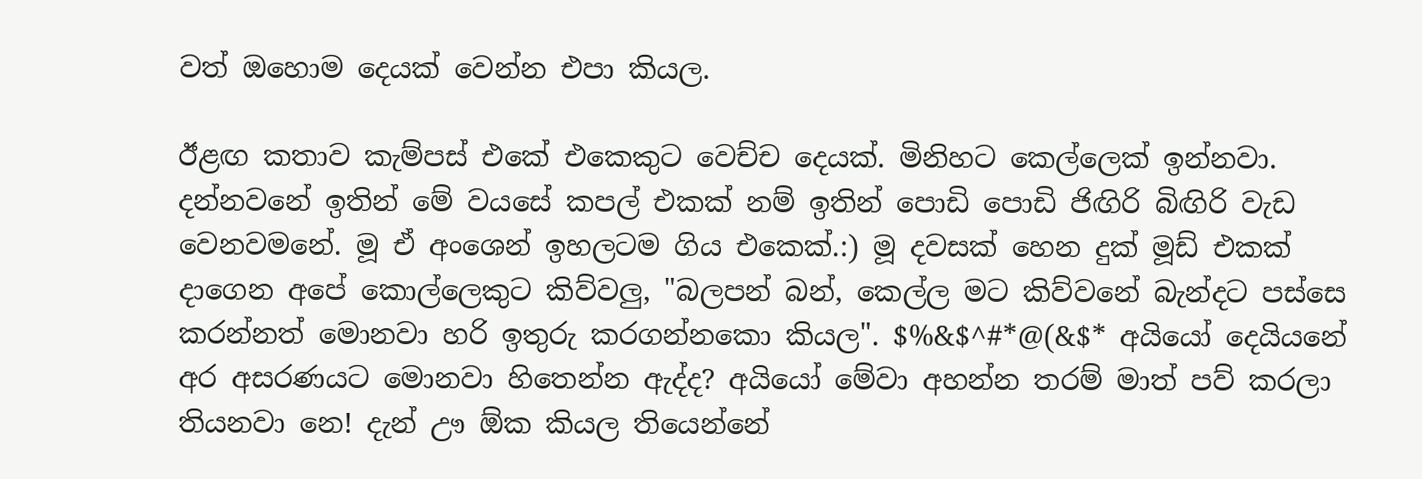වත් ඔහොම දෙයක් වෙන්න එපා කියල.

ඊළඟ කතාව කැම්පස් එකේ එකෙකුට වෙච්ච දෙයක්. මිනිහට කෙල්ලෙක් ඉන්නවා. දන්නවනේ ඉතින් මේ වයසේ කපල් එකක් නම් ඉතින් පොඩි පොඩි ජිඟිරි බිඟිරි වැඩ වෙනවමනේ. මූ ඒ අංශෙන් ඉහලටම ගිය එකෙක්.:) මූ දවසක් හෙන දුක් මූඩ් එකක් දාගෙන අපේ කොල්ලෙකුට කිව්වලු, "බලපන් බන්, කෙල්ල මට කිව්වනේ බැන්දට පස්සෙ කරන්නත් මොනවා හරි ඉතුරු කරගන්නකො කියල". $%&$^#*@(&$* අයියෝ දෙයියනේ අර අසරණයට මොනවා හිතෙන්න ඇද්ද? අයියෝ මේවා අහන්න තරම් මාත් පව් කරලා තියනවා නෙ! දැන් ඌ ඕක කියල තියෙන්නේ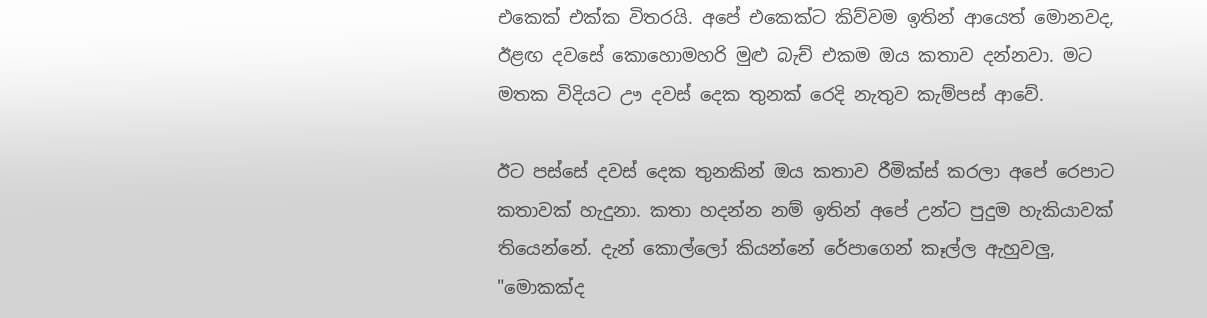එකෙක් එක්ක විතරයි. අපේ එකෙක්ට කිව්වම ඉතින් ආයෙත් මොනවද, ඊළඟ දවසේ කොහොමහරි මුළු බැච් එකම ඔය කතාව දන්නවා. මට මතක විදියට ඌ දවස් දෙක තුනක් රෙදි නැතුව කැම්පස් ආවේ.

ඊට පස්සේ දවස් දෙක තුනකින් ඔය කතාව රීමික්ස් කරලා අපේ රෙපාට කතාවක් හැදුනා. කතා හදන්න නම් ඉතින් අපේ උන්ට පුදුම හැකියාවක් තියෙන්නේ. දැන් කොල්ලෝ කියන්නේ රේපාගෙන් කෑල්ල ඇහුවලු, "මොකක්ද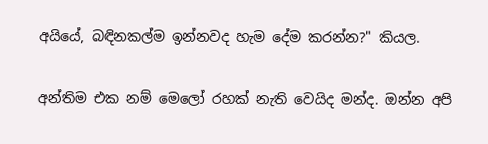අයියේ, බඳිනකල්ම ඉන්නවද හැම දේම කරන්න?" කියල.

අන්තිම එක නම් මෙලෝ රහක් නැති වෙයිද මන්ද. ඔන්න අපි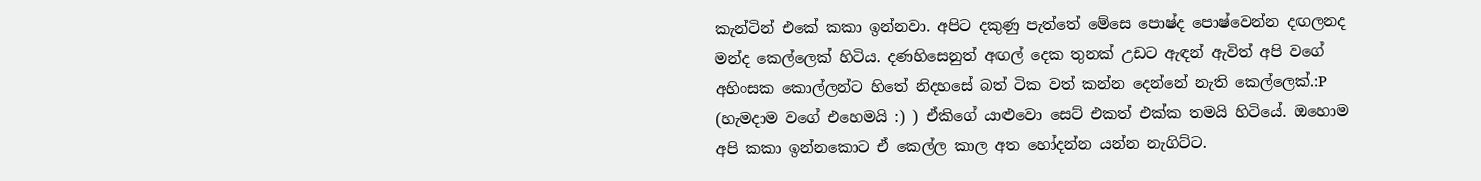කැන්ටින් එකේ කකා ඉන්නවා. අපිට දකුණු පැත්තේ මේසෙ පොෂ්ද පොෂ්වෙන්න දඟලනද මන්ද කෙල්ලෙක් හිටිය. දණහිසෙනුත් අඟල් දෙක තුනක් උඩට ඇඳන් ඇවිත් අපි වගේ අහිංසක කොල්ලන්ට හිතේ නිදහසේ බත් ටික වත් කන්න දෙන්නේ නැති කෙල්ලෙක්.:P (හැමදාම වගේ එහෙමයි :) ) ඒකිගේ යාළුවො සෙට් එකත් එක්ක තමයි හිටියේ. ඔහොම අපි කකා ඉන්නකොට ඒ කෙල්ල කාල අත හෝදන්න යන්න නැගිට්ට.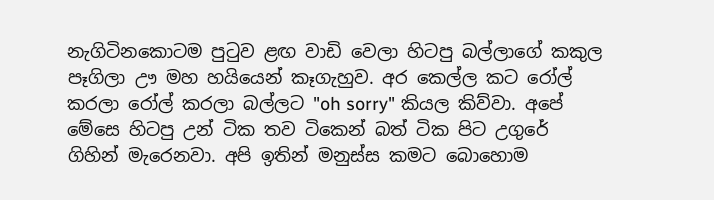නැගිටිනකොටම පුටුව ළඟ වාඩි වෙලා හිටපු බල්ලාගේ කකුල පෑගිලා ඌ මහ හයියෙන් කෑගැහුව. අර කෙල්ල කට රෝල් කරලා රෝල් කරලා බල්ලට "oh sorry" කියල කිව්වා. අපේ මේසෙ හිටපු උන් ටික තව ටිකෙන් බත් ටික පිට උගුරේ ගිහින් මැරෙනවා. අපි ඉතින් මනුස්ස කමට බොහොම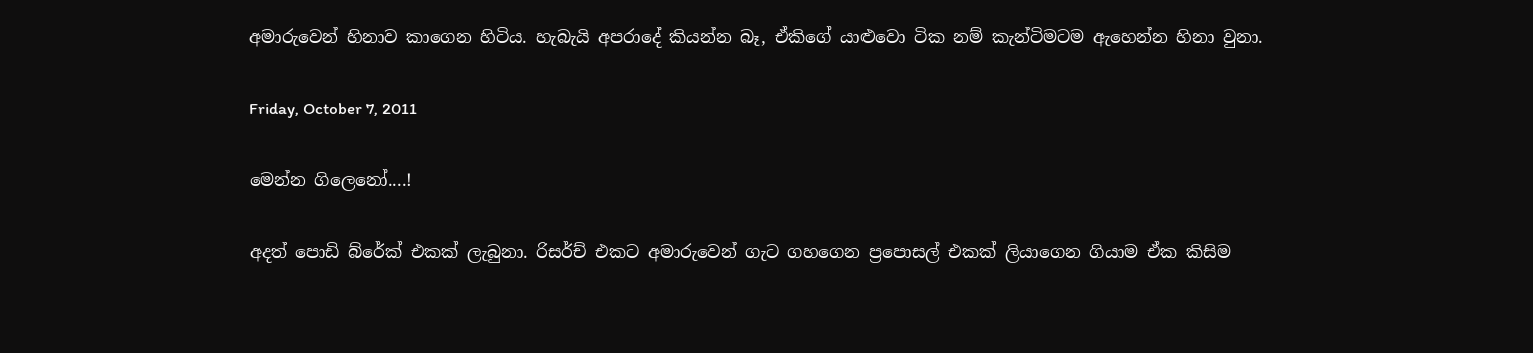අමාරුවෙන් හිනාව කාගෙන හිටිය. හැබැයි අපරාදේ කියන්න බෑ, ඒකිගේ යාළුවො ටික නම් කැන්ටිමටම ඇහෙන්න හිනා වුනා.

Friday, October 7, 2011

මෙන්න ගිලෙනෝ....!

අදත් පොඩි බ්රේක් එකක් ලැබුනා. රිසර්ච් එකට අමාරුවෙන් ගැට ගහගෙන ප්‍රපොසල් එකක් ලියාගෙන ගියාම ඒක කිසිම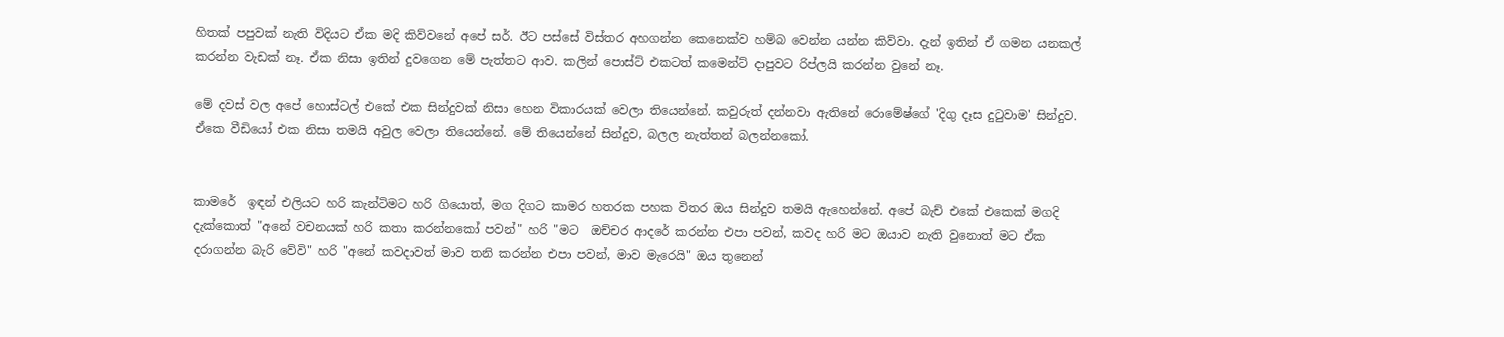හිතක් පපුවක් නැති විදියට ඒක මදි කිව්වනේ අපේ සර්. ඊට පස්සේ විස්තර අහගන්න කෙනෙක්ව හම්බ වෙන්න යන්න කිව්වා. දැන් ඉතින් ඒ ගමන යනකල් කරන්න වැඩක් නෑ. ඒක නිසා ඉතින් දුවගෙන මේ පැත්තට ආව. කලින් පොස්ට් එකටත් කමෙන්ට් දාපුවට රිප්ලයි කරන්න වුනේ නෑ.

මේ දවස් වල අපේ හොස්ටල් එකේ එක සින්දුවක් නිසා හෙන විකාරයක් වෙලා තියෙන්නේ. කවුරුත් දන්නවා ඇතිනේ රොමේෂ්ගේ 'දිගු දෑස දුටුවාම' සින්දුව. ඒකෙ වීඩියෝ එක නිසා තමයි අවුල වෙලා තියෙන්නේ. මේ තියෙන්නේ සින්දුව, බලල නැත්තන් බලන්නකෝ.


කාමරේ  ඉඳන් එලියට හරි කැන්ටිමට හරි ගියොත්, මග දිගට කාමර හතරක පහක විතර ඔය සින්දුව තමයි ඇහෙන්නේ. අපේ බැච් එකේ එකෙක් මගදි දැක්කොත් "අනේ වචනයක් හරි කතා කරන්නකෝ පවන්" හරි "මට  ඔච්චර ආදරේ කරන්න එපා පවන්, කවද හරි මට ඔයාව නැති වුනොත් මට ඒක දරාගන්න බැරි වේවි" හරි "අනේ කවදාවත් මාව තනි කරන්න එපා පවන්, මාව මැරෙයි" ඔය තුනෙන්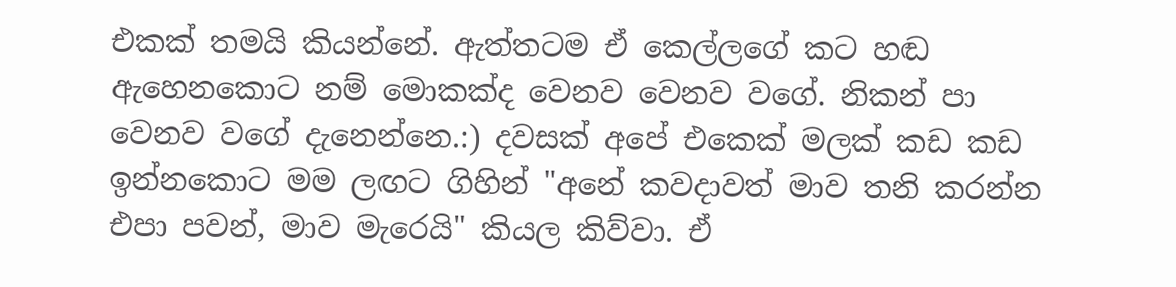එකක් තමයි කියන්නේ. ඇත්තටම ඒ කෙල්ලගේ කට හඬ ඇහෙනකොට නම් මොකක්ද වෙනව වෙනව වගේ. නිකන් පා වෙනව වගේ දැනෙන්නෙ.:) දවසක් අපේ එකෙක් මලක් කඩ කඩ ඉන්නකොට මම ලඟට ගිහින් "අනේ කවදාවත් මාව තනි කරන්න එපා පවන්, මාව මැරෙයි" කියල කිව්වා. ඒ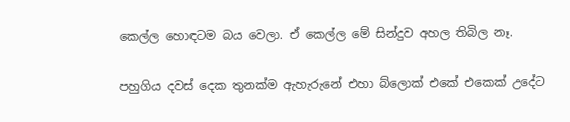කෙල්ල හොඳටම බය වෙලා. ඒ කෙල්ල මේ සින්දුව අහල තිබිල නෑ.

පහුගිය දවස් දෙක තුනක්ම ඇහැරුනේ එහා බ්ලොක් එකේ එකෙක් උදේට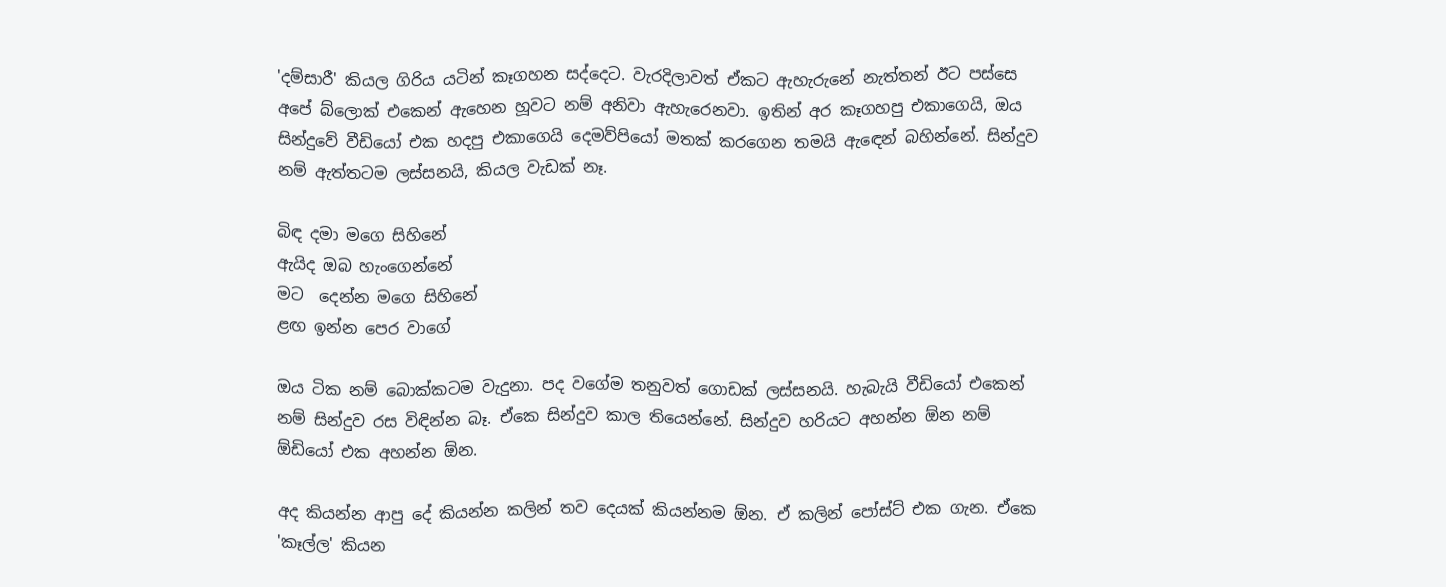'දම්සාරී' කියල ගිරිය යටින් කෑගහන සද්දෙට. වැරදිලාවත් ඒකට ඇහැරුනේ නැත්තන් ඊට පස්සෙ අපේ බ්ලොක් එකෙන් ඇහෙන හූවට නම් අනිවා ඇහැරෙනවා. ඉතින් අර කෑගහපු එකාගෙයි, ඔය සින්දුවේ වීඩියෝ එක හදපු එකාගෙයි දෙමව්පියෝ මතක් කරගෙන තමයි ඇඳෙන් බහින්නේ. සින්දුව නම් ඇත්තටම ලස්සනයි, කියල වැඩක් නෑ.

බිඳ දමා මගෙ සිහිනේ
ඇයිද ඔබ හැංගෙන්නේ
මට  දෙන්න මගෙ සිහිනේ
ළඟ ඉන්න පෙර වාගේ

ඔය ටික නම් බොක්කටම වැදුනා. පද වගේම තනුවත් ගොඩක් ලස්සනයි. හැබැයි වීඩියෝ එකෙන් නම් සින්දුව රස විඳින්න බෑ. ඒකෙ සින්දුව කාල තියෙන්නේ. සින්දුව හරියට අහන්න ඕන නම් ඕඩියෝ එක අහන්න ඕන.

අද කියන්න ආපු දේ කියන්න කලින් තව දෙයක් කියන්නම ඕන. ඒ කලින් පෝස්ට් එක ගැන. ඒකෙ 'කෑල්ල' කියන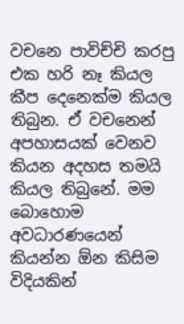වචනෙ පාවිච්චි කරපු එක හරි නෑ කියල කීප දෙනෙක්ම කියල තිබුන. ඒ වචනෙන් අපහාසයක් වෙනව කියන අදහස තමයි කියල තිබුනේ. මම බොහොම අවධාරණයෙන් කියන්න ඕන කිසිම විදියකින්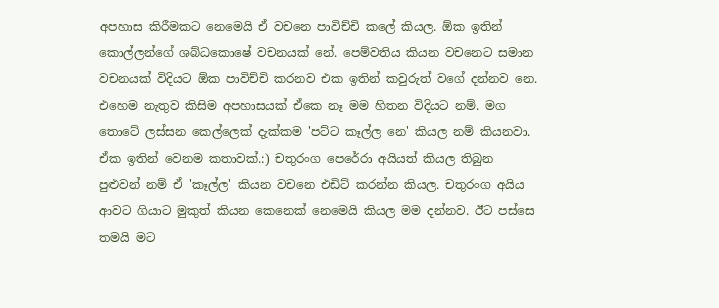අපහාස කිරීමකට නෙමෙයි ඒ වචනෙ පාවිච්චි කලේ කියල. ඕක ඉතින් කොල්ලන්ගේ ශබ්ධකොෂේ වචනයක් නේ. පෙම්වතිය කියන වචනෙට සමාන වචනයක් විදියට ඕක පාවිච්චි කරනව එක ඉතින් කවුරුත් වගේ දන්නව නෙ. එහෙම නැතුව කිසිම අපහාසයක් ඒකෙ නෑ මම හිතන විදියට නම්. මග තොටේ ලස්සන කෙල්ලෙක් දැක්කම 'පට්ට කෑල්ල නෙ' කියල නම් කියනවා. ඒක ඉතින් වෙනම කතාවක්.:) චතුරංග පෙරේරා අයියත් කියල තිබුන පුළුවන් නම් ඒ 'කෑල්ල' කියන වචනෙ එඩිට් කරන්න කියල. චතුරංග අයිය ආවට ගියාට මුකුත් කියන කෙනෙක් නෙමෙයි කියල මම දන්නව. ඊට පස්සෙ තමයි මට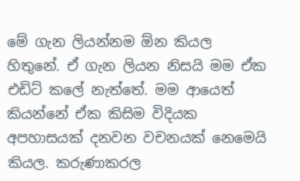මේ ගැන ලියන්නම ඕන කියල හිතුනේ. ඒ ගැන ලියන නිසයි මම ඒක එඩිට් කලේ නැත්තේ. මම ආයෙත් කියන්නේ ඒක කිසිම විදියක අපහාසයක් දනවන වචනයක් නෙමෙයි කියල. කරුණාකරල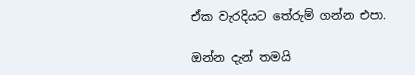ඒක වැරදියට තේරුම් ගන්න එපා.

ඔන්න දැන් තමයි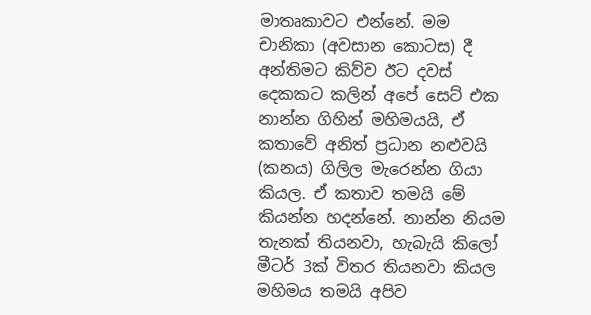මාතෘකාවට එන්නේ. මම චානිකා (අවසාන කොටස) දී අන්තිමට කිව්ව ඊට දවස් දෙකකට කලින් අපේ සෙට් එක නාන්න ගිහින් මහිමයයි, ඒ කතාවේ අනිත් ප්‍රධාන නළුවයි (කනය) ගිලිල මැරෙන්න ගියා කියල. ඒ කතාව තමයි මේ කියන්න හදන්නේ. නාන්න නියම තැනක් තියනවා, හැබැයි කිලෝ මීටර් 3ක් විතර තියනවා කියල මහිමය තමයි අපිව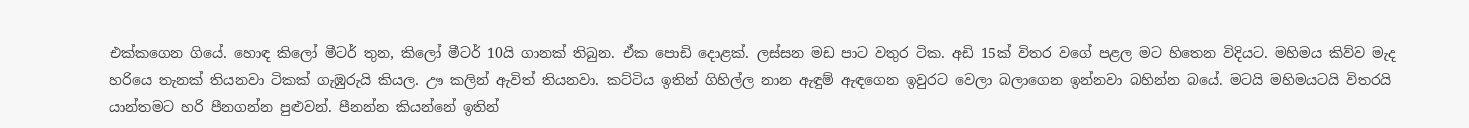එක්කගෙන ගියේ. හොඳ කිලෝ මීටර් තුන, කිලෝ මීටර් 10යි ගානක් තිබුන. ඒක පොඩි දොළක්. ලස්සන මඩ පාට වතුර ටික. අඩි 15ක් විතර වගේ පළල මට හිතෙන විදියට. මහිමය කිව්ව මැද හරියෙ තැනක් තියනවා ටිකක් ගැඹුරුයි කියල. ඌ කලින් ඇවිත් තියනවා. කට්ටිය ඉතින් ගිහිල්ල නාන ඇඳුම් ඇඳගෙන ඉවුරට වෙලා බලාගෙන ඉන්නවා බහින්න බයේ. මටයි මහිමයටයි විතරයි යාන්තමට හරි පීනගන්න පුළුවන්. පීනන්න කියන්නේ ඉතින්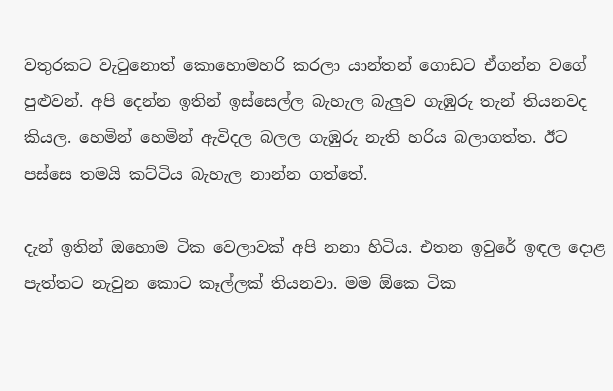වතුරකට වැටුනොත් කොහොමහරි කරලා යාන්තන් ගොඩට ඒගන්න වගේ පුළුවන්. අපි දෙන්න ඉතින් ඉස්සෙල්ල බැහැල බැලුව ගැඹුරු තැන් තියනවද කියල. හෙමින් හෙමින් ඇවිදල බලල ගැඹුරු නැති හරිය බලාගත්ත. ඊට පස්සෙ තමයි කට්ටිය බැහැල නාන්න ගත්තේ.

දැන් ඉතින් ඔහොම ටික වෙලාවක් අපි නනා හිටිය. එතන ඉවුරේ ඉඳල දොළ පැත්තට නැවුන කොට කෑල්ලක් තියනවා. මම ඕකෙ ටික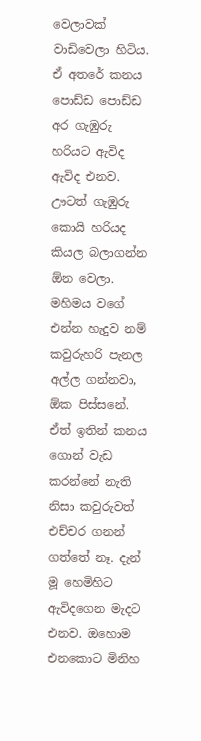වෙලාවක් වාඩිවෙලා හිටිය. ඒ අතරේ කනය පොඩ්ඩ පොඩ්ඩ අර ගැඹුරු හරියට ඇවිද ඇවිද එනව. ඌටත් ගැඹුරු කොයි හරියද කියල බලාගන්න ඕන වෙලා. මහිමය වගේ එන්න හැදුව නම් කවුරුහරි පැනල අල්ල ගන්නවා, ඕක පිස්සනේ. ඒත් ඉතින් කනය ගොන් වැඩ කරන්නේ නැති නිසා කවුරුවත් එච්චර ගනන් ගත්තේ නෑ. දැන් මූ හෙමිහිට ඇවිදගෙන මැදට එනව. ඔහොම එනකොට මිනිහ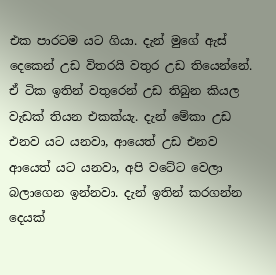එක පාරටම යට ගියා. දැන් මුගේ ඇස් දෙකෙන් උඩ විතරයි වතුර උඩ තියෙන්නේ. ඒ ටික ඉතින් වතුරෙන් උඩ තිබුන කියල වැඩක් තියන එකක්යැ. දැන් මේකා උඩ එනව යට යනවා, ආයෙත් උඩ එනව ආයෙත් යට යනවා, අපි වටේට වෙලා බලාගෙන ඉන්නවා. දැන් ඉතින් කරගන්න දෙයක්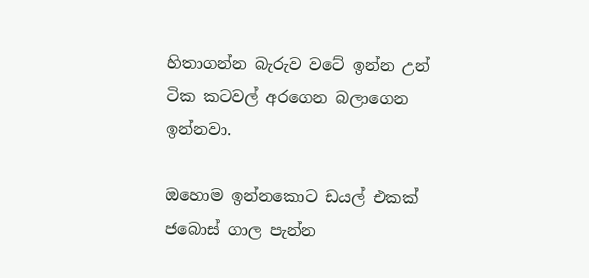හිතාගන්න බැරුව වටේ ඉන්න උන් ටික කටවල් අරගෙන බලාගෙන ඉන්නවා.

ඔහොම ඉන්නකොට ඩයල් එකක් ජබොස්‌ ගාල පැන්න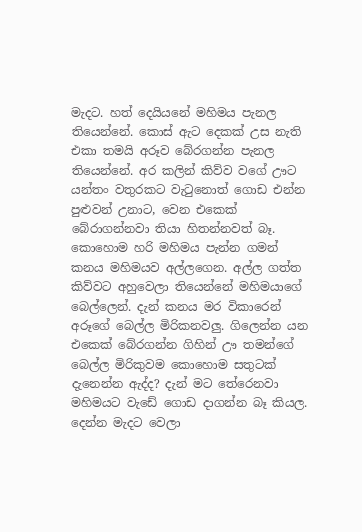මැදට. හත් දෙයියනේ මහිමය පැනල තියෙන්නේ. කොස් ඇට දෙකක් උස නැති එකා තමයි අරූව බේරගන්න පැනල තියෙන්නේ. අර කලින් කිව්ව වගේ ඌට යන්තං වතුරකට වැටුනොත් ගොඩ එන්න පුළුවන් උනාට, වෙන එකෙක් බේරාගන්නවා තියා හිතන්නවත් බෑ. කොහොම හරි මහිමය පැන්න ගමන් කනය මහිමයව අල්ලගෙන. අල්ල ගත්ත කිව්වට අහුවෙලා තියෙන්නේ මහිමයාගේ බෙල්ලෙන්. දැන් කනය මර විකාරෙන් අරූගේ බෙල්ල මිරිකනවලු. ගිලෙන්න යන එකෙක් බේරගන්න ගිහින් ඌ තමන්ගේ බෙල්ල මිරිකුවම කොහොම සතුටක් දැනෙන්න ඇද්ද? දැන් මට තේරෙනවා මහිමයට වැඩේ ගොඩ දාගන්න බෑ කියල. දෙන්න මැදට වෙලා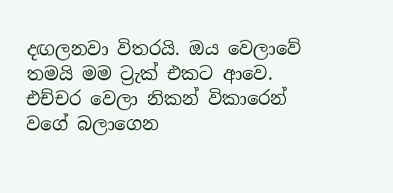දඟලනවා විතරයි. ඔය වෙලාවේ තමයි මම ට්‍රැක් එකට ආවෙ. එච්චර වෙලා නිකන් විකාරෙන් වගේ බලාගෙන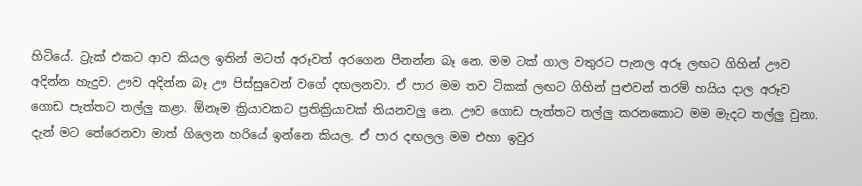හිටියේ. ට්‍රැක් එකට ආව කියල ඉතින් මටත් අරූවත් අරගෙන පීනන්න බෑ නෙ. මම ටක් ගාල වතුරට පැනල අරූ ලඟට ගිහින් ඌව අදින්න හැදුව. ඌව අදින්න බෑ ඌ පිස්සුවෙන් වගේ දඟලනවා. ඒ පාර මම තව ටිකක් ලඟට ගිහින් පුළුවන් තරම් හයිය දාල අරූව ගොඩ පැත්තට තල්ලු කළා. ඕනෑම ක්‍රියාවකට ප්‍රතික්‍රියාවක් තියනවලු නෙ. ඌව ගොඩ පැත්තට තල්ලු කරනකොට මම මැදට තල්ලු වුනා. දැන් මට තේරෙනවා මාත් ගිලෙන හරියේ ඉන්නෙ කියල. ඒ පාර දඟලල මම එහා ඉවුර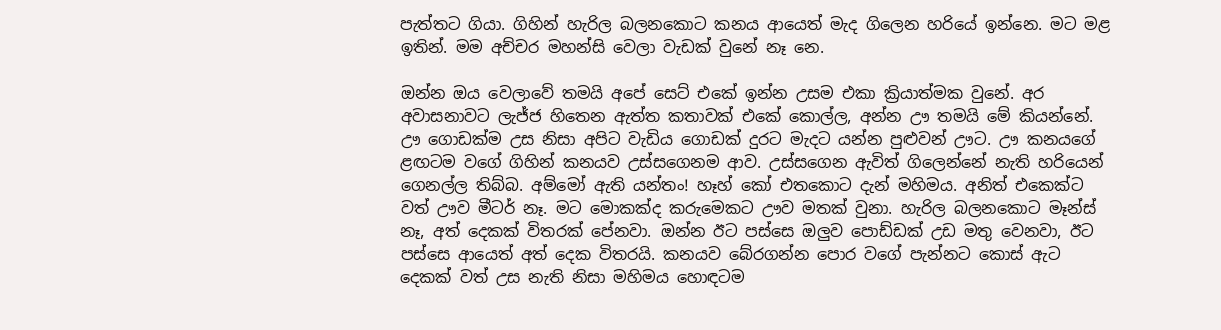පැත්තට ගියා. ගිහින් හැරිල බලනකොට කනය ආයෙත් මැද ගිලෙන හරියේ ඉන්නෙ. මට මළ ඉතින්. මම අච්චර මහන්සි වෙලා වැඩක් වුනේ නෑ නෙ.

ඔන්න ඔය වෙලාවේ තමයි අපේ සෙට් එකේ ඉන්න උසම එකා ක්‍රියාත්මක වුනේ. අර අවාසනාවට ලැජ්ජ හිතෙන ඇත්ත කතාවක් එකේ කොල්ල, අන්න ඌ තමයි මේ කියන්නේ. ඌ ගොඩක්ම උස නිසා අපිට වැඩිය ගොඩක් දුරට මැදට යන්න පුළුවන් ඌට. ඌ කනයගේ ළඟටම වගේ ගිහින් කනයව උස්සගෙනම ආව. උස්සගෙන ඇවිත් ගිලෙන්නේ නැති හරියෙන් ගෙනල්ල තිබ්බ. අම්මෝ ඇති යන්තං! හෑහ් කෝ එතකොට දැන් මහිමය. අනිත් එකෙක්ට වත් ඌව මීටර් නෑ. මට මොකක්ද කරුමෙකට ඌව මතක් වුනා. හැරිල බලනකොට මෑන්ස් නෑ, අත් දෙකක් විතරක් පේනවා. ඔන්න ඊට පස්සෙ ඔලුව පොඩ්ඩක් උඩ මතු වෙනවා, ඊට පස්සෙ ආයෙත් අත් දෙක විතරයි. කනයව බේරගන්න පොර වගේ පැන්නට කොස් ඇට දෙකක් වත් උස නැති නිසා මහිමය හොඳටම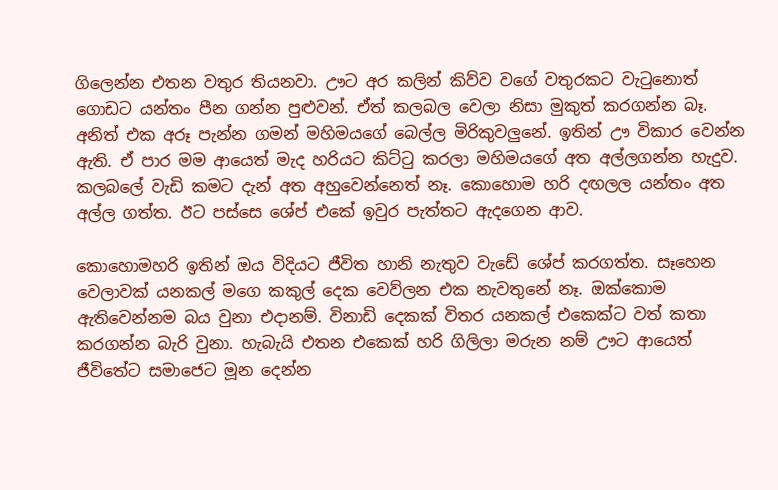ගිලෙන්න එතන වතුර තියනවා. ඌට අර කලින් කිව්ව වගේ වතුරකට වැටුනොත් ගොඩට යන්තං පීන ගන්න පුළුවන්. ඒත් කලබල වෙලා නිසා මුකුත් කරගන්න බෑ. අනිත් එක අරූ පැන්න ගමන් මහිමයගේ බෙල්ල මිරිකුවලුනේ. ඉතින් ඌ විකාර වෙන්න ඇති. ඒ පාර මම ආයෙත් මැද හරියට කිට්ටු කරලා මහිමයගේ අත අල්ලගන්න හැදුව. කලබලේ වැඩි කමට දැන් අත අහුවෙන්නෙත් නෑ. කොහොම හරි දඟලල යන්තං අත අල්ල ගත්ත. ඊට පස්සෙ ශේප් එකේ ඉවුර පැත්තට ඇදගෙන ආව.

කොහොමහරි ඉතින් ඔය විදියට ජීවිත හානි නැතුව වැඩේ ශේප් කරගත්ත. සෑහෙන වෙලාවක් යනකල් මගෙ කකුල් දෙක වෙව්ලන එක නැවතුනේ නෑ. ඔක්කොම ඇතිවෙන්නම බය වුනා එදානම්. විනාඩි දෙකක් විතර යනකල් එකෙක්ට වත් කතා කරගන්න බැරි වුනා. හැබැයි එතන එකෙක් හරි ගිලිලා මරුන නම් ඌට ආයෙත් ජීවිතේට සමාජෙට මූන දෙන්න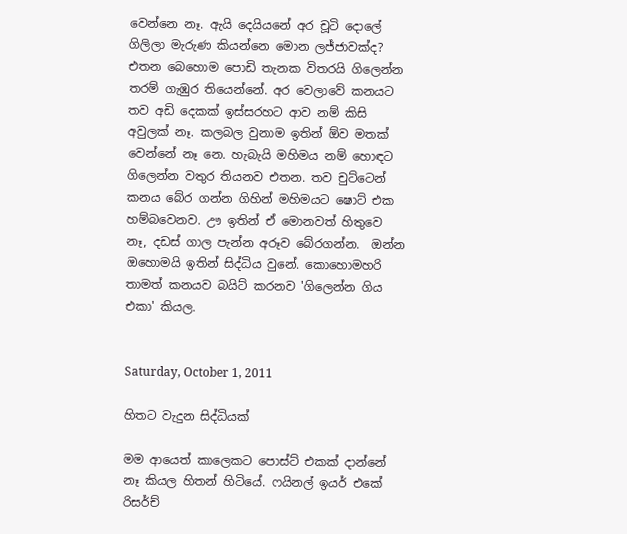වෙන්නෙ නෑ. ඇයි දෙයියනේ අර චූටි දොලේ ගිලිලා මැරුණ කියන්නෙ මොන ලජ්ජාවක්ද? එතන බෙහොම පොඩි තැනක විතරයි ගිලෙන්න තරම් ගැඹුර තියෙන්නේ. අර වෙලාවේ කනයට තව අඩි දෙකක් ඉස්සරහට ආව නම් කිසි අවුලක් නෑ. කලබල වුනාම ඉතින් ඕව මතක් වෙන්නේ නෑ නෙ. හැබැයි මහිමය නම් හොඳට ගිලෙන්න වතුර තියනව එතන. තව චුට්ටෙන් කනය බේර ගන්න ගිහින් මහිමයට ෂොට් එක හම්බවෙනව. ඌ ඉතින් ඒ මොනවත් හිතුවෙ නෑ, දඩස් ගාල පැන්න අරූව බේරගන්න.  ඔන්න ඔහොමයි ඉතින් සිද්ධිය වුනේ. කොහොමහරි තාමත් කනයව බයිට් කරනව 'ගිලෙන්න ගිය එකා' කියල.


Saturday, October 1, 2011

හිතට වැදුන සිද්ධියක්

මම ආයෙත් කාලෙකට පොස්ට් එකක් දාන්නේ නෑ කියල හිතන් හිටියේ. ෆයිනල් ඉයර් එකේ රිසර්ච්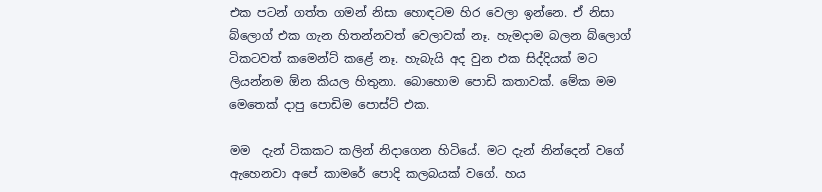එක පටන් ගත්ත ගමන් නිසා හොඳටම හිර වෙලා ඉන්නෙ. ඒ නිසා බ්ලොග් එක ගැන හිතන්නවත් වෙලාවක් නෑ. හැමදාම බලන බ්ලොග් ටිකටවත් කමෙන්ට් කළේ නෑ. හැබැයි අද වුන එක සිද්දියක් මට ලියන්නම ඕන කියල හිතුනා. බොහොම පොඩි කතාවක්. මේක මම මෙතෙක් දාපු පොඩිම පොස්ට් එක.

මම  දැන් ටිකකට කලින් නිදාගෙන හිටියේ. මට දැන් නින්දෙන් වගේ ඇහෙනවා අපේ කාමරේ පොදි කලබයක් වගේ. හය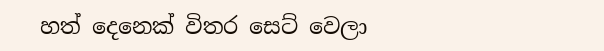හත් දෙනෙක් විතර සෙට් වෙලා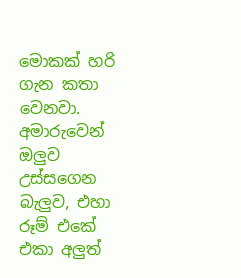මොකක් හරි ගැන කතා වෙනවා. අමාරුවෙන් ඔලුව උස්සගෙන බැලුව, එහා රූම් එකේ එකා අලුත්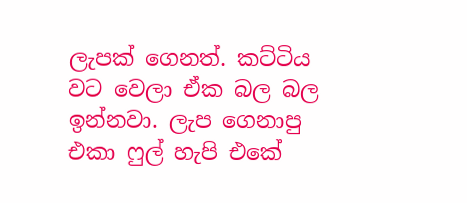ලැපක් ගෙනත්. කට්ටිය වට වෙලා ඒක බල බල ඉන්නවා. ලැප ගෙනාපු එකා ෆුල් හැපි එකේ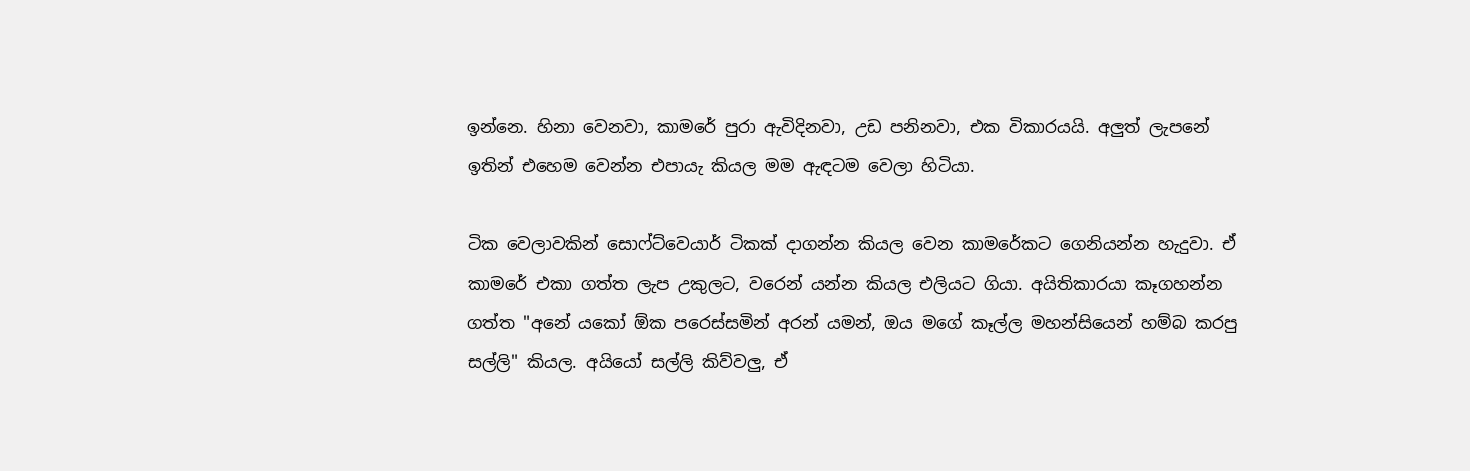ඉන්නෙ. හිනා වෙනවා, කාමරේ පුරා ඇවිදිනවා, උඩ පනිනවා, එක විකාරයයි. අලුත් ලැපනේ ඉතින් එහෙම වෙන්න එපායැ කියල මම ඇඳටම වෙලා හිටියා.

ටික වෙලාවකින් සොෆ්ට්වෙයාර් ටිකක් දාගන්න කියල වෙන කාමරේකට ගෙනියන්න හැදුවා. ඒ කාමරේ එකා ගත්ත ලැප උකුලට, වරෙන් යන්න කියල එලියට ගියා. අයිතිකාරයා කෑගහන්න ගත්ත "අනේ යකෝ ඕක පරෙස්සමින් අරන් යමන්, ඔය මගේ කෑල්ල මහන්සියෙන් හම්බ කරපු සල්ලි" කියල. අයියෝ සල්ලි කිව්වලු, ඒ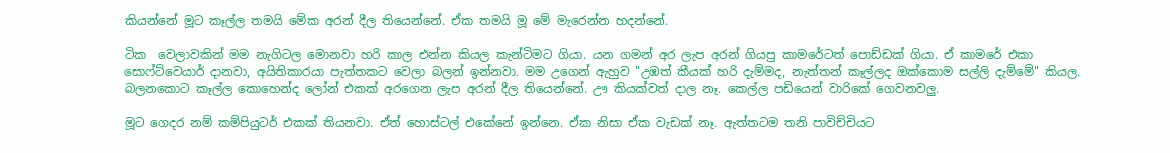කියන්නේ මූට කෑල්ල තමයි මේක අරන් දීල තියෙන්නේ. ඒක තමයි මූ මේ මැරෙන්න හදන්නේ.

ටික  වෙලාවකින් මම නැගිටල මොනවා හරි කාල එන්න කියල කැන්ටිමට ගියා. යන ගමන් අර ලැප අරන් ගියපු කාමරේටත් පොඩ්ඩක් ගියා. ඒ කාමරේ එකා සොෆ්ට්වෙයාර් දානවා, අයිතිකාරයා පැත්තකට වෙලා බලන් ඉන්නවා. මම උගෙන් ඇහුව "උඹත් කීයක්‌ හරි දැම්මද, නැත්තන් කෑල්ලද ඔක්කොම සල්ලි දැම්මේ" කියල. බලනකොට කෑල්ල කොහෙන්ද ලෝන් එකක් අරගෙන ලැප අරන් දීල තියෙන්නේ. ඌ කියක්වත් දාල නෑ. කෙල්ල පඩියෙන් වාරිකේ ගෙවනවලු.

මූට ගෙදර නම් කම්පියුටර් එකක් තියනවා. ඒත් හොස්ටල් එකේනේ ඉන්නෙ. ඒක නිසා ඒක වැඩක් නෑ. ඇත්තටම තනි පාවිච්චියට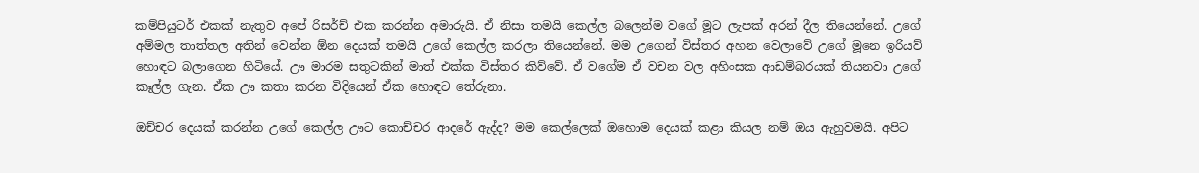කම්පියුටර් එකක් නැතුව අපේ රිසර්ච් එක කරන්න අමාරුයි. ඒ නිසා තමයි කෙල්ල බලෙන්ම වගේ මූට ලැපක් අරන් දීල තියෙන්නේ. උගේ අම්මල තාත්තල අතින් වෙන්න ඕන දෙයක් තමයි උගේ කෙල්ල කරලා තියෙන්නේ. මම උගෙන් විස්තර අහන වෙලාවේ උගේ මූනෙ ඉරියව් හොඳට බලාගෙන හිටියේ. ඌ මාරම සතුටකින් මාත් එක්ක විස්තර කිව්වේ. ඒ වගේම ඒ වචන වල අහිංසක ආඩම්බරයක් තියනවා උගේ කෑල්ල ගැන. ඒක ඌ කතා කරන විදියෙන් ඒක හොඳට තේරුනා.

ඔච්චර දෙයක් කරන්න උගේ කෙල්ල ඌට කොච්චර ආදරේ ඇද්ද? මම කෙල්ලෙක් ඔහොම දෙයක් කළා කියල නම් ඔය ඇහුවමයි. අපිට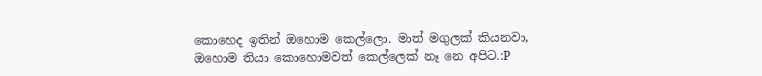කොහෙද ඉතින් ඔහොම කෙල්ලො. මාත් මගුලක් කියනවා, ඔහොම තියා කොහොමවත් කෙල්ලෙක් නෑ නෙ අපිට.:P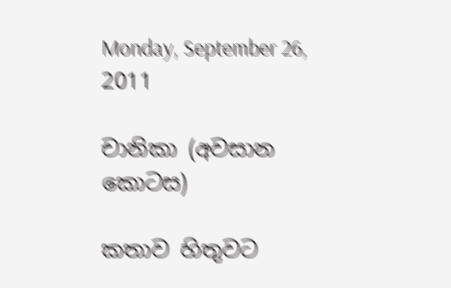Monday, September 26, 2011

චානිකා (අවසාන කොටස)

කතාව හිතුවට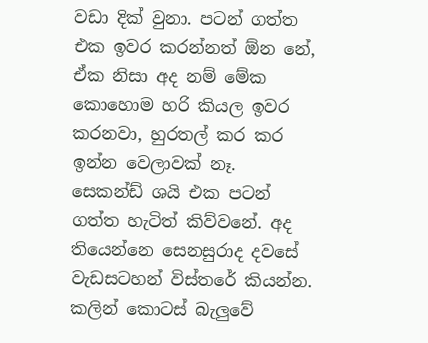වඩා දික් වුනා. පටන් ගත්ත එක ඉවර කරන්නත් ඕන නේ, ඒක නිසා අද නම් මේක කොහොම හරි කියල ඉවර කරනවා, හුරතල් කර කර ඉන්න වෙලාවක් නෑ. සෙකන්ඩ් ශයි එක පටන් ගත්ත හැටිත් කිව්වනේ. අද තියෙන්නෙ සෙනසුරාද දවසේ වැඩසටහන් විස්තරේ කියන්න. කලින් කොටස් බැලුවේ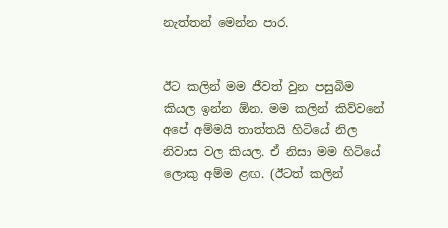නැත්තන් මෙන්න පාර.


ඊට කලින් මම ජීවත් වුන පසුබිම කියල ඉන්න ඕන. මම කලින් කිව්වනේ අපේ අම්මයි තාත්තයි හිටියේ නිල නිවාස වල කියල. ඒ නිසා මම හිටියේ ලොකු අම්ම ළඟ. (ඊටත් කලින්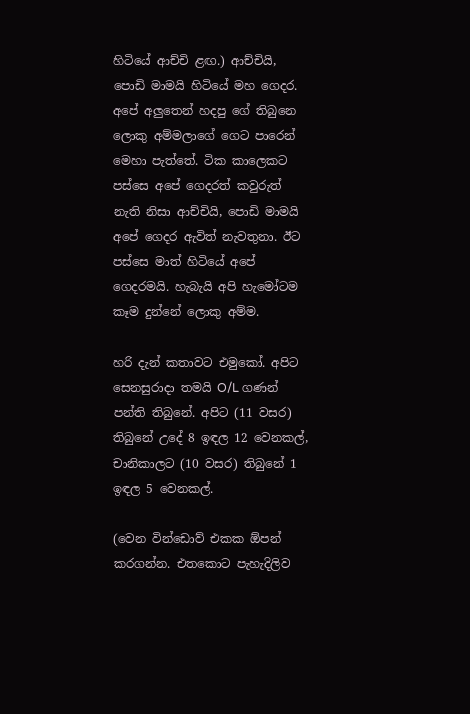හිටියේ ආච්චි ළඟ.) ආච්චියි, පොඩි මාමයි හිටියේ මහ ගෙදර. අපේ අලුතෙන් හදපු ගේ තිබුනෙ ලොකු අම්මලාගේ ගෙට පාරෙන් මෙහා පැත්තේ. ටික කාලෙකට පස්සෙ අපේ ගෙදරත් කවුරුත් නැති නිසා ආච්චියි, පොඩි මාමයි අපේ ගෙදර ඇවිත් නැවතුනා. ඊට පස්සෙ මාත් හිටියේ අපේ ගෙදරමයි. හැබැයි අපි හැමෝටම කෑම දුන්නේ ලොකු අම්ම.

හරි දැන් කතාවට එමුකෝ. අපිට සෙනසුරාදා තමයි O/L ගණන් පන්ති තිබුනේ. අපිට (11 වසර) තිබුනේ උදේ 8 ඉඳල 12 වෙනකල්, චානිකාලට (10 වසර) තිබුනේ 1 ඉඳල 5 වෙනකල්.

(වෙන වින්ඩොව් එකක ඕපන් කරගන්න. එතකොට පැහැදිලිව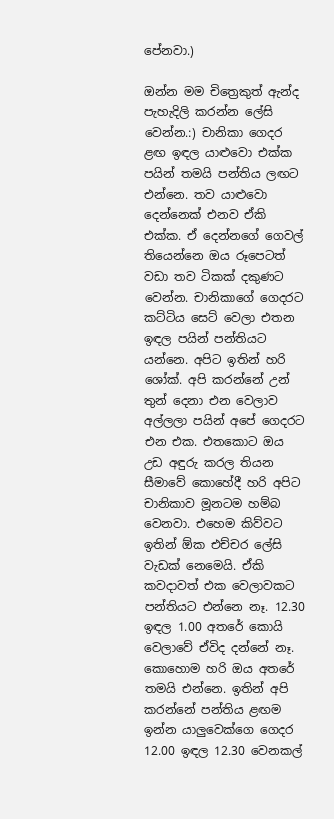පේනවා.)

ඔන්න මම චිත්‍රෙකුත් ඇන්ද පැහැදිලි කරන්න ලේසි වෙන්න.:) චානිකා ගෙදර ළඟ ඉඳල යාළුවො එක්ක පයින් තමයි පන්තිය ලඟට එන්නෙ. තව යාළුවො දෙන්නෙක් එනව ඒකි එක්ක. ඒ දෙන්නගේ ගෙවල් තියෙන්නෙ ඔය රූපෙටත් වඩා තව ටිකක් දකුණට වෙන්න. චානිකාගේ ගෙදරට කට්ටිය සෙට් වෙලා එතන ඉඳල පයින් පන්තියට යන්නෙ. අපිට ඉතින් හරි ශෝක්. අපි කරන්නේ උන් තුන් දෙනා එන වෙලාව අල්ලලා පයින් අපේ ගෙදරට එන එක. එතකොට ඔය උඩ අඳුරු කරල තියන සීමාවේ කොහේදී හරි අපිට චානිකාව මූනටම හම්බ වෙනවා. එහෙම කිව්වට ඉතින් ඕක එච්චර ලේසි වැඩක් නෙමෙයි. ඒකි කවදාවත් එක වෙලාවකට පන්තියට එන්නෙ නෑ. 12.30 ඉඳල 1.00 අතරේ කොයි වෙලාවේ ඒවිද දන්නේ නෑ. කොහොම හරි ඔය අතරේ තමයි එන්නෙ. ඉතින් අපි කරන්නේ පන්තිය ළඟම ඉන්න යාලුවෙක්ගෙ ගෙදර 12.00 ඉඳල 12.30 වෙනකල්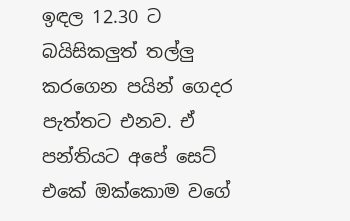ඉඳල 12.30 ට බයිසිකලුත් තල්ලු කරගෙන පයින් ගෙදර පැත්තට එනව. ඒ පන්තියට අපේ සෙට් එකේ ඔක්කොම වගේ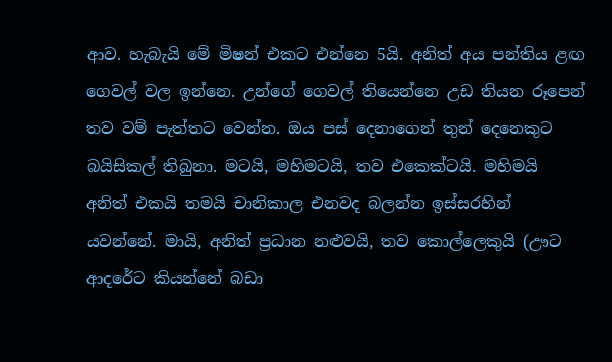ආව. හැබැයි මේ මිෂන් එකට එන්නෙ 5යි. අනිත් අය පන්තිය ළඟ ගෙවල් වල ඉන්නෙ. උන්ගේ ගෙවල් තියෙන්නෙ උඩ තියන රූපෙන් තව වම් පැත්තට වෙන්න. ඔය පස් දෙනාගෙන් තුන් දෙනෙකුට බයිසිකල් තිබුනා. මටයි, මහිමටයි, තව එකෙක්ටයි. මහිමයි අනිත් එකයි තමයි චානිකාල එනවද බලන්න ඉස්සරහින් යවන්නේ. මායි, අනිත් ප්‍රධාන නළුවයි, තව කොල්ලෙකුයි (ඌට ආදරේට කියන්නේ බඩා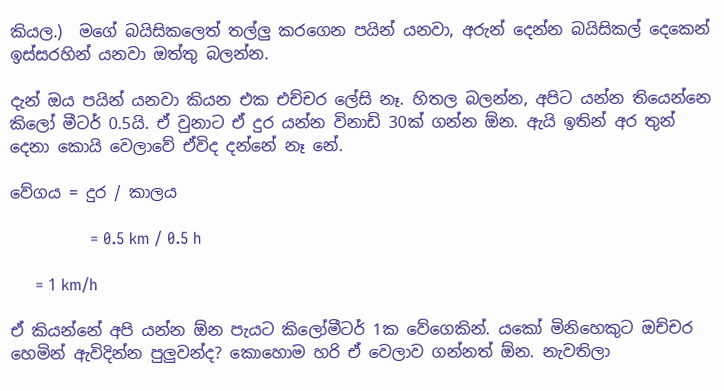කියල.)  මගේ බයිසිකලෙත් තල්ලු කරගෙන පයින් යනවා, අරුන් දෙන්න බයිසිකල් දෙකෙන් ඉස්සරහින් යනවා ඔත්තු බලන්න.

දැන් ඔය පයින් යනවා කියන එක එච්චර ලේසි නෑ. හිතල බලන්න, අපිට යන්න තියෙන්නෙ කිලෝ මීටර් 0.5යි. ඒ වුනාට ඒ දුර යන්න විනාඩි 30ක් ගන්න ඕන. ඇයි ඉතින් අර තුන් දෙනා කොයි වෙලාවේ ඒවිද දන්නේ නෑ නේ.

වේගය = දුර / කාලය

                = 0.5 km / 0.5 h

     = 1 km/h

ඒ කියන්නේ අපි යන්න ඕන පැයට කිලෝමීටර් 1ක වේගෙකින්. යකෝ මිනිහෙකුට ඔච්චර හෙමින් ඇවිදින්න පුලුවන්ද? කොහොම හරි ඒ වෙලාව ගන්නත් ඕන. නැවතිලා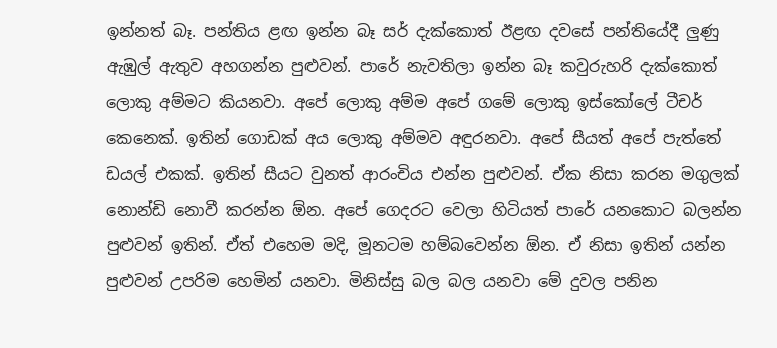ඉන්නත් බෑ. පන්තිය ළඟ ඉන්න බෑ සර් දැක්කොත් ඊළඟ දවසේ පන්තියේදී ලුණු ඇඹුල් ඇතුව අහගන්න පුළුවන්. පාරේ නැවතිලා ඉන්න බෑ කවුරුහරි දැක්කොත් ලොකු අම්මට කියනවා. අපේ ලොකු අම්ම අපේ ගමේ ලොකු ඉස්කෝලේ ටීචර් කෙනෙක්. ඉතින් ගොඩක් අය ලොකු අම්මව අඳුරනවා. අපේ සීයත් අපේ පැත්තේ ඩයල් එකක්. ඉතින් සීයට වුනත් ආරංචිය එන්න පුළුවන්. ඒක නිසා කරන මගුලක් නොන්ඩි නොවී කරන්න ඕන. අපේ ගෙදරට වෙලා හිටියත් පාරේ යනකොට බලන්න පුළුවන් ඉතින්. ඒත් එහෙම මදි, මූනටම හම්බවෙන්න ඕන. ඒ නිසා ඉතින් යන්න පුළුවන් උපරිම හෙමින් යනවා. මිනිස්සු බල බල යනවා මේ දුවල පනින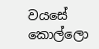වයසේ කොල්ලො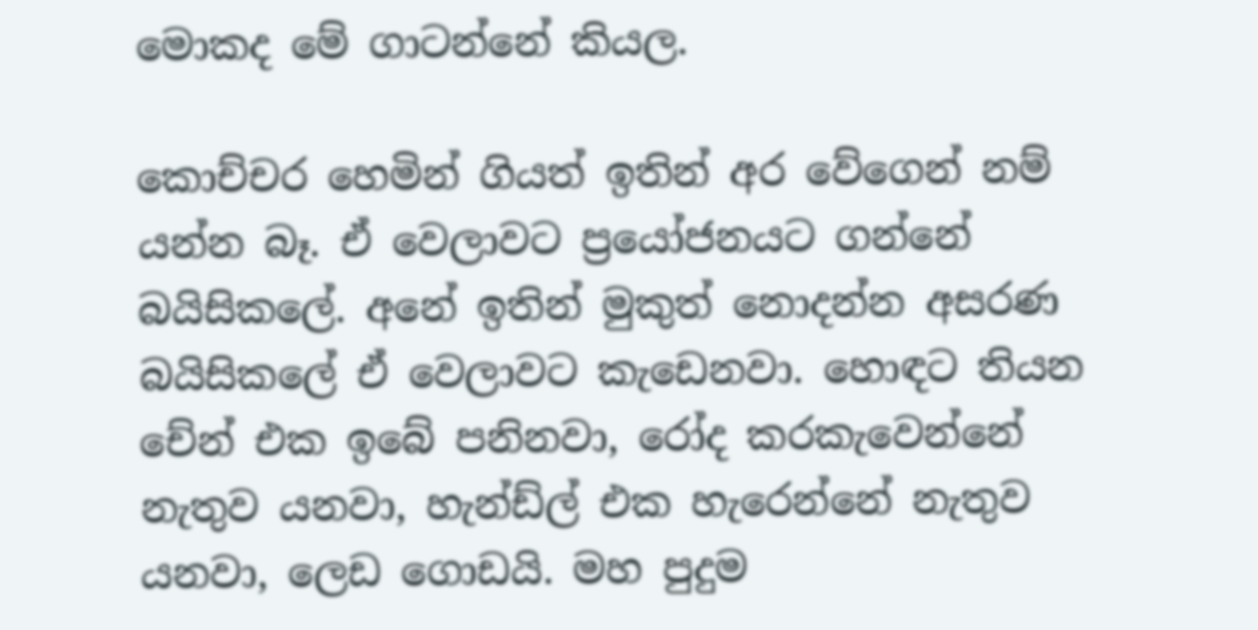මොකද මේ ගාටන්නේ කියල.

කොච්චර හෙමින් ගියත් ඉතින් අර වේගෙන් නම් යන්න බෑ. ඒ වෙලාවට ප්‍රයෝජනයට ගන්නේ බයිසිකලේ. අනේ ඉතින් මුකුත් නොදන්න අසරණ බයිසිකලේ ඒ වෙලාවට කැඩෙනවා. හොඳට තියන චේන් එක ඉබේ පනිනවා, රෝද කරකැවෙන්නේ නැතුව යනවා, හැන්ඩ්ල් එක හැරෙන්නේ නැතුව යනවා, ලෙඩ ගොඩයි. මහ පුදුම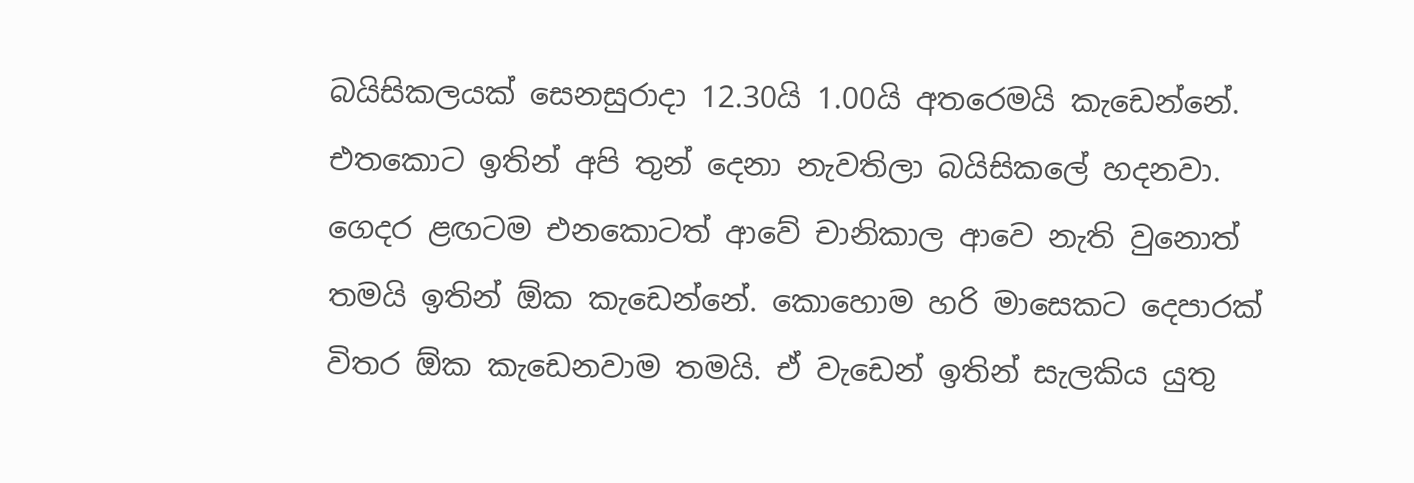බයිසිකලයක් සෙනසුරාදා 12.30යි 1.00යි අතරෙමයි කැඩෙන්නේ. එතකොට ඉතින් අපි තුන් දෙනා නැවතිලා බයිසිකලේ හදනවා. ගෙදර ළඟටම එනකොටත් ආවේ චානිකාල ආවෙ නැති වුනොත් තමයි ඉතින් ඕක කැඩෙන්නේ. කොහොම හරි මාසෙකට දෙපාරක් විතර ඕක කැඩෙනවාම තමයි. ඒ වැඩෙන් ඉතින් සැලකිය යුතු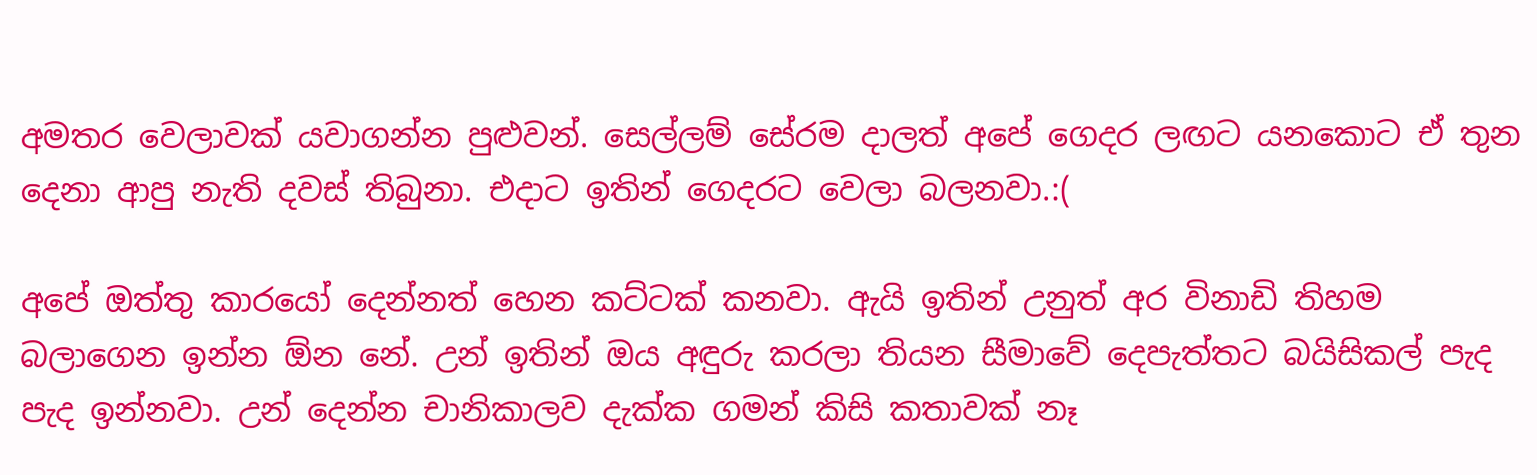අමතර වෙලාවක් යවාගන්න පුළුවන්. සෙල්ලම් සේරම දාලත් අපේ ගෙදර ලඟට යනකොට ඒ තුන දෙනා ආපු නැති දවස් තිබුනා. එදාට ඉතින් ගෙදරට වෙලා බලනවා.:(

අපේ ඔත්තු කාරයෝ දෙන්නත් හෙන කට්ටක් කනවා. ඇයි ඉතින් උනුත් අර විනාඩි තිහම බලාගෙන ඉන්න ඕන නේ. උන් ඉතින් ඔය අඳුරු කරලා තියන සීමාවේ දෙපැත්තට බයිසිකල් පැද පැද ඉන්නවා. උන් දෙන්න චානිකාලව දැක්ක ගමන් කිසි කතාවක් නෑ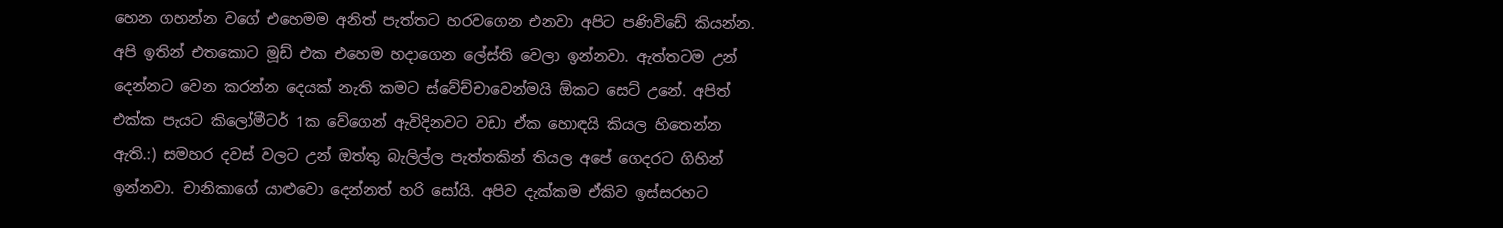හෙන ගහන්න වගේ එහෙමම අනිත් පැත්තට හරවගෙන එනවා අපිට පණිවිඩේ කියන්න. අපි ඉතින් එතකොට මූඩ් එක එහෙම හදාගෙන ලේස්ති වෙලා ඉන්නවා. ඇත්තටම උන් දෙන්නට වෙන කරන්න දෙයක් නැති කමට ස්වේච්චාවෙන්මයි ඕකට සෙට් උනේ. අපිත් එක්ක පැයට කිලෝමීටර් 1ක වේගෙන් ඇවිදිනවට වඩා ඒක හොඳයි කියල හිතෙන්න ඇති.:) සමහර දවස් වලට උන් ඔත්තු බැලිල්ල පැත්තකින් තියල අපේ ගෙදරට ගිහින් ඉන්නවා. චානිකාගේ යාළුවො දෙන්නත් හරි සෝයි. අපිව දැක්කම ඒකිව ඉස්සරහට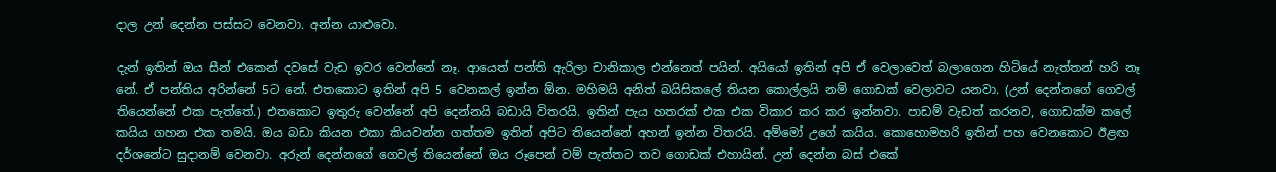දාල උන් දෙන්න පස්සට වෙනවා. අන්න යාළුවො.

දැන් ඉතින් ඔය සීන් එකෙන් දවසේ වැඩ ඉවර වෙන්නේ නෑ. ආයෙත් පන්ති ඇරිලා චානිකාල එන්නෙත් පයින්. අයියෝ ඉතින් අපි ඒ වෙලාවෙත් බලාගෙන හිටියේ නැත්තන් හරි නෑ නේ. ඒ පන්තිය අරින්නේ 5ට නේ. එතකොට ඉතින් අපි 5 වෙනකල් ඉන්න ඕන. මහිමයි අනිත් බයිසිකලේ තියන කොල්ලයි නම් ගොඩක් වෙලාවට යනවා. (උන් දෙන්නගේ ගෙවල් තියෙන්නේ එක පැත්තේ.) එතකොට ඉතුරු වෙන්නේ අපි දෙන්නයි බඩායි විතරයි. ඉතින් පැය හතරක් එක එක විකාර කර කර ඉන්නවා. පාඩම් වැඩත් කරනව, ගොඩක්ම කලේ කයිය ගහන එක තමයි. ඔය බඩා කියන එකා කියවන්න ගත්තම ඉතින් අපිට තියෙන්නේ අහන් ඉන්න විතරයි. අම්මෝ උගේ කයිය. කොහොමහරි ඉතින් පහ වෙනකොට ඊළඟ දර්ශනේට සුදානම් වෙනවා. අරුන් දෙන්නගේ ගෙවල් තියෙන්නේ ඔය රූපෙන් වම් පැත්තට තව ගොඩක් එහායින්. උන් දෙන්න බස් එකේ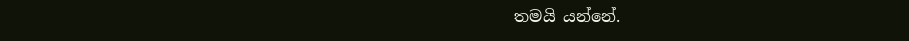තමයි යන්නේ.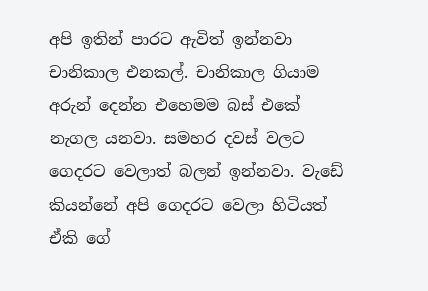අපි ඉතින් පාරට ඇවිත් ඉන්නවා චානිකාල එනකල්. චානිකාල ගියාම අරුන් දෙන්න එහෙමම බස් එකේ නැගල යනවා. සමහර දවස් වලට ගෙදරට වෙලාත් බලන් ඉන්නවා. වැඩේ කියන්නේ අපි ගෙදරට වෙලා හිටියත් ඒකි ගේ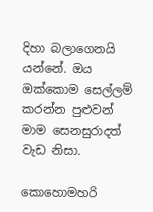දිහා බලාගෙනයි යන්නේ. ඔය ඔක්කොම සෙල්ලම් කරන්න පුළුවන් මාම සෙනසුරාදත් වැඩ නිසා.

කොහොමහරි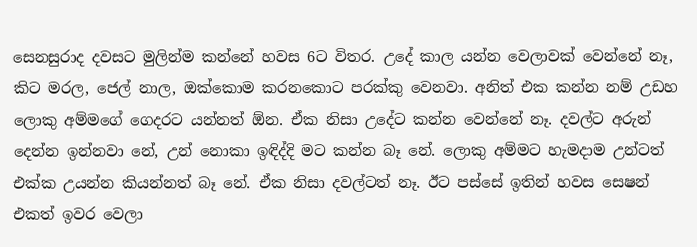සෙනසුරාද දවසට මුලින්ම කන්නේ හවස 6ට විතර. උදේ කාල යන්න වෙලාවක් වෙන්නේ නෑ, කිට මරල, ජෙල් නාල, ඔක්කොම කරනකොට පරක්කු වෙනවා. අනිත් එක කන්න නම් උඩහ ලොකු අම්මගේ ගෙදරට යන්නත් ඕන. ඒක නිසා උදේට කන්න වෙන්නේ නෑ. දවල්ට අරුන් දෙන්න ඉන්නවා නේ, උන් නොකා ඉඳිද්දි මට කන්න බෑ නේ. ලොකු අම්මට හැමදාම උන්ටත් එක්ක උයන්න කියන්නත් බෑ නේ. ඒක නිසා දවල්ටත් නෑ. ඊට පස්සේ ඉතින් හවස සෙෂන් එකත් ඉවර වෙලා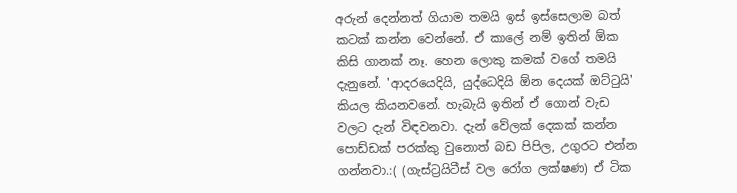අරුන් දෙන්නත් ගියාම තමයි ඉස් ඉස්සෙලාම බත් කටක් කන්න වෙන්නේ. ඒ කාලේ නම් ඉතින් ඕක කිසි ගානක් නෑ. හෙන ලොකු කමක් වගේ තමයි දැනුනේ. 'ආදරයෙදියි, යුද්ධෙදියි ඕන දෙයක් ඔට්ටුයි' කියල කියනවනේ. හැබැයි ඉතින් ඒ ගොන් වැඩ වලට දැන් විඳවනවා. දැන් වේලක් දෙකක් කන්න පොඩ්ඩක් පරක්කු වුනොත් බඩ පිපිල, උගුරට එන්න ගන්නවා.:( (ගැස්ට්‍රයිටීස් වල රෝග ලක්ෂණ) ඒ ටික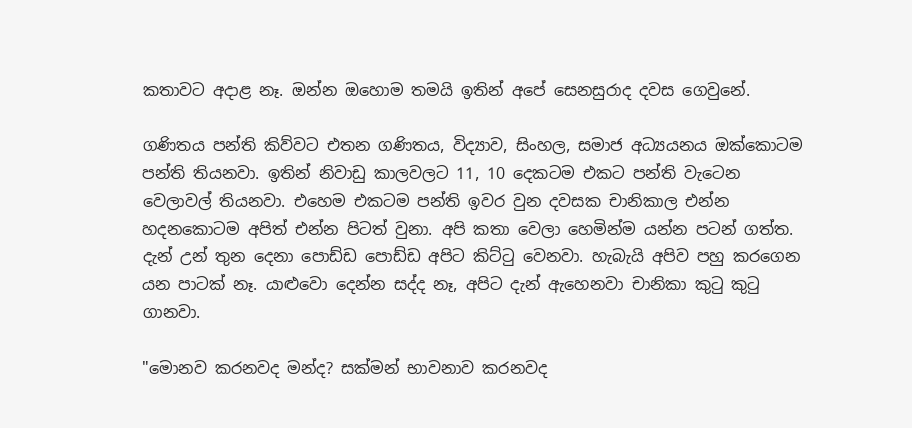කතාවට අදාළ නෑ. ඔන්න ඔහොම තමයි ඉතින් අපේ සෙනසුරාද දවස ගෙවුනේ.

ගණිතය පන්ති කිව්වට එතන ගණිතය, විද්‍යාව, සිංහල, සමාජ අධ්‍යයනය ඔක්කොටම පන්ති තියනවා. ඉතින් නිවාඩු කාලවලට 11, 10 දෙකටම එකට පන්ති වැටෙන වෙලාවල් තියනවා. එහෙම එකටම පන්ති ඉවර වුන දවසක චානිකාල එන්න හදනකොටම අපිත් එන්න පිටත් වුනා. අපි කතා වෙලා හෙමින්ම යන්න පටන් ගත්ත. දැන් උන් තුන දෙනා පොඩ්ඩ පොඩ්ඩ අපිට කිට්ටු වෙනවා. හැබැයි අපිව පහු කරගෙන යන පාටක් නෑ. යාළුවො දෙන්න සද්ද නෑ, අපිට දැන් ඇහෙනවා චානිකා කුටු කුටු ගානවා.

"මොනව කරනවද මන්ද? සක්මන් භාවනාව කරනවද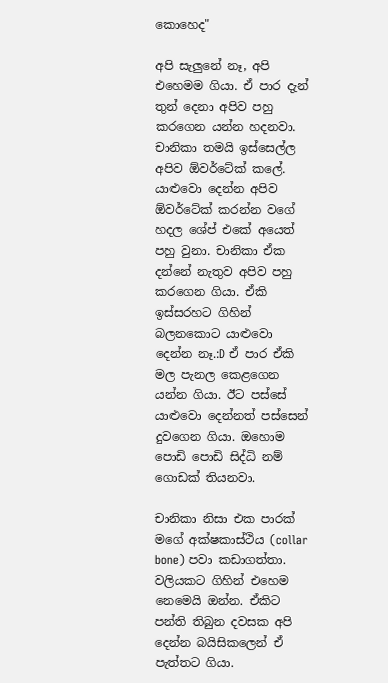කොහෙද"

අපි සැලුනේ නෑ, අපි එහෙමම ගියා. ඒ පාර දැන් තුන් දෙනා අපිව පහු කරගෙන යන්න හදනවා. චානිකා තමයි ඉස්සෙල්ල අපිව ඕවර්ටේක් කලේ. යාළුවො දෙන්න අපිව ඕවර්ටේක් කරන්න වගේ හදල ශේප් එකේ අයෙත් පහු වුනා. චානිකා ඒක දන්නේ නැතුව අපිව පහු කරගෙන ගියා. ඒකි ඉස්සරහට ගිහින් බලනකොට යාළුවො දෙන්න නෑ.:D ඒ පාර ඒකි මල පැනල කෙළගෙන යන්න ගියා. ඊට පස්සේ යාළුවො දෙන්නත් පස්සෙන් දුවගෙන ගියා. ඔහොම පොඩි පොඩි සිද්ධි නම් ගොඩක් තියනවා.

චානිකා නිසා එක පාරක් මගේ අක්ෂකාස්ථිය (collar bone) පවා කඩාගත්තා. වලියකට ගිහින් එහෙම නෙමෙයි ඔන්න. ඒකිට පන්ති තිබුන දවසක අපි දෙන්න බයිසිකලෙන් ඒ පැත්තට ගියා.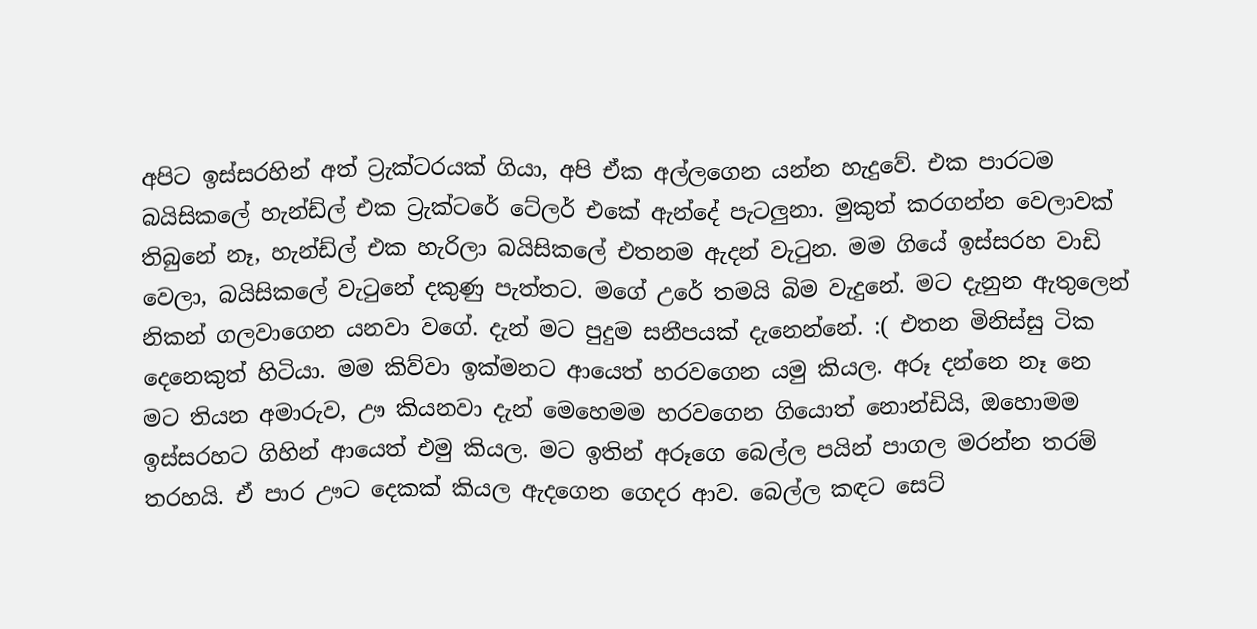අපිට ඉස්සරහින් අත් ට්‍රැක්ටරයක් ගියා, අපි ඒක අල්ලගෙන යන්න හැදුවේ. එක පාරටම බයිසිකලේ හැන්ඩ්ල් එක ට්‍රැක්ටරේ ටේලර් එකේ ඇන්දේ පැටලුනා. මුකුත් කරගන්න වෙලාවක් තිබුනේ නෑ, හැන්ඩ්ල් එක හැරිලා බයිසිකලේ එතනම ඇදන් වැටුන. මම ගියේ ඉස්සරහ වාඩි වෙලා, බයිසිකලේ වැටුනේ දකුණු පැත්තට. මගේ උරේ තමයි බිම වැදුනේ. මට දැනුන ඇතුලෙන් නිකන් ගලවාගෙන යනවා වගේ. දැන් මට පුදුම සනීපයක් දැනෙන්නේ. :( එතන මිනිස්සු ටික දෙනෙකුත් හිටියා. මම කිව්වා ඉක්මනට ආයෙත් හරවගෙන යමු කියල. අරූ දන්නෙ නෑ නෙ මට තියන අමාරුව, ඌ කියනවා දැන් මෙහෙමම හරවගෙන ගියොත් නොන්ඩියි, ඔහොමම ඉස්සරහට ගිහින් ආයෙත් එමු කියල. මට ඉතින් අරූගෙ බෙල්ල පයින් පාගල මරන්න තරම් තරහයි. ඒ පාර ඌට දෙකක් කියල ඇදගෙන ගෙදර ආව. බෙල්ල කඳට සෙට්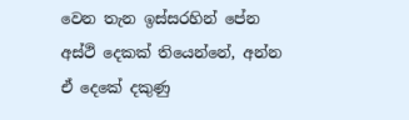වෙන තැන ඉස්සරහින් පේන අස්ථි දෙකක් තියෙන්නේ, අන්න ඒ දෙකේ දකුණු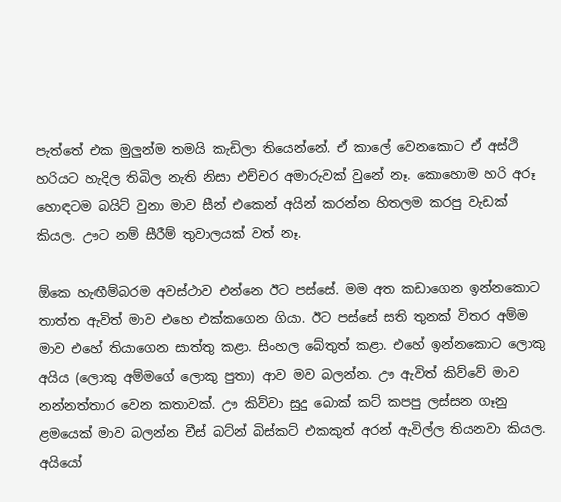පැත්තේ එක මුලුන්ම තමයි කැඩිලා තියෙන්නේ. ඒ කාලේ වෙනකොට ඒ අස්ථි හරියට හැදිල තිබිල නැති නිසා එච්චර අමාරුවක් වුනේ නෑ. කොහොම හරි අරූ හොඳටම බයිට් වුනා මාව සීන් එකෙන් අයින් කරන්න හිතලම කරපු වැඩක් කියල. ඌට නම් සීරීම් තුවාලයක් වත් නෑ.

ඕකෙ හැඟීම්බරම අවස්ථාව එන්නෙ ඊට පස්සේ. මම අත කඩාගෙන ඉන්නකොට තාත්ත ඇවිත් මාව එහෙ එක්කගෙන ගියා. ඊට පස්සේ සති තුනක් විතර අම්ම මාව එහේ තියාගෙන සාත්තු කළා. සිංහල බේතුත් කළා. එහේ ඉන්නකොට ලොකු අයිය (ලොකු අම්මගේ ලොකු පුතා) ආව මව බලන්න. ඌ ඇවිත් කිව්වේ මාව නන්නත්තාර වෙන කතාවක්. ඌ කිව්වා සුදු බොක් කට් කපපු ලස්සන ගෑනු ළමයෙක් මාව බලන්න චීස් බට්න් බිස්කට් එකකුත් අරන් ඇවිල්ල තියනවා කියල. අයියෝ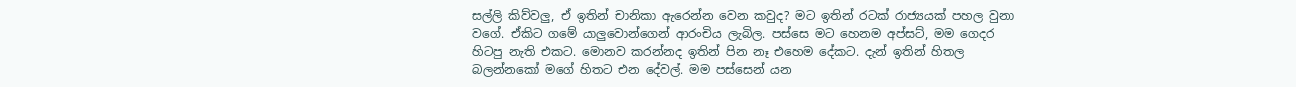සල්ලි කිව්වලු, ඒ ඉතින් චානිකා ඇරෙන්න වෙන කවුද? මට ඉතින් රටක්‌ රාජ්‍යයක් පහල වුනා වගේ. ඒකිට ගමේ යාලුවොන්ගෙන් ආරංචිය ලැබිල. පස්සෙ මට හෙනම අප්සට්, මම ගෙදර හිටපු නැති එකට. මොනව කරන්නද ඉතින් පින නෑ එහෙම දේකට. දැන් ඉතින් හිතල බලන්නකෝ මගේ හිතට එන දේවල්. මම පස්සෙන් යන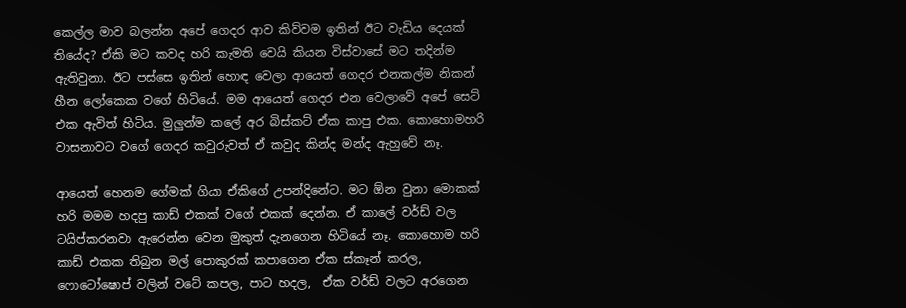කෙල්ල මාව බලන්න අපේ ගෙදර ආව කිව්වම ඉතින් ඊට වැඩිය දෙයක් තියේද? ඒකි මට කවද හරි කැමති වෙයි කියන විස්වාසේ මට තදින්ම ඇතිවුනා. ඊට පස්සෙ ඉතින් හොඳ වෙලා ආයෙත් ගෙදර එනකල්ම නිකන් හීන ලෝකෙක වගේ හිටියේ. මම ආයෙත් ගෙදර එන වෙලාවේ අපේ සෙට් එක ඇවිත් හිටිය. මුලුන්ම කලේ අර බිස්කට් ඒක කාපු එක. කොහොමහරි වාසනාවට වගේ ගෙදර කවුරුවත් ඒ කවුද කින්ද මන්ද ඇහුවේ නෑ.

ආයෙත් හෙනම ගේමක් ගියා ඒකිගේ උපන්දිනේට. මට ඕන වුනා මොකක් හරි මමම හදපු කාඩ් එකක් වගේ එකක් දෙන්න. ඒ කාලේ වර්ඩ් වල ටයිප්කරනවා ඇරෙන්න වෙන මුකුත් දැනගෙන හිටියේ නෑ. කොහොම හරි කාඩ් එකක තිබුන මල් පොකුරක් කපාගෙන ඒක ස්කෑන් කරල, ෆොටෝෂොප් වලින් වටේ කපල, පාට හදල,  ඒක වර්ඩ් වලට අරගෙන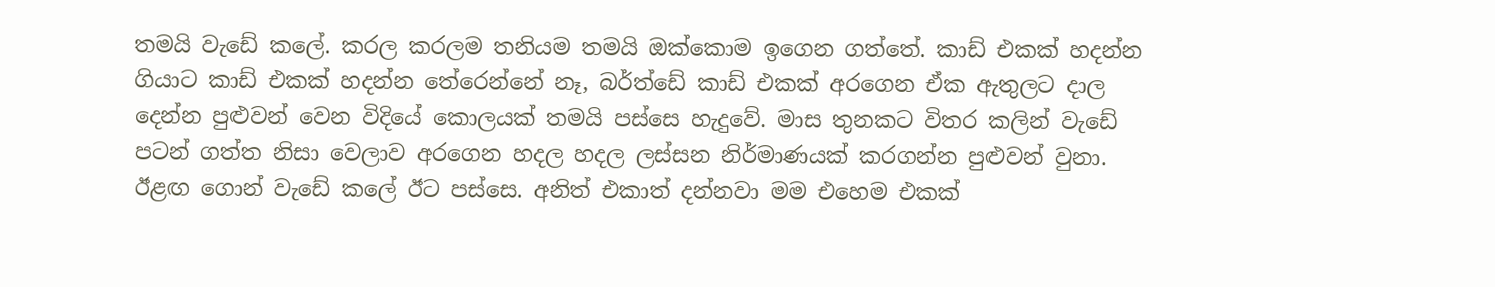තමයි වැඩේ කලේ. කරල කරලම තනියම තමයි ඔක්කොම ඉගෙන ගත්තේ. කාඩ් එකක් හදන්න ගියාට කාඩ් එකක් හදන්න තේරෙන්නේ නෑ, බර්ත්ඩේ කාඩ් එකක් අරගෙන ඒක ඇතුලට දාල දෙන්න පුළුවන් වෙන විදියේ කොලයක් තමයි පස්සෙ හැදුවේ. මාස තුනකට විතර කලින් වැඩේ පටන් ගත්ත නිසා වෙලාව අරගෙන හදල හදල ලස්සන නිර්මාණයක් කරගන්න පුළුවන් වුනා. ඊළඟ ගොන් වැඩේ කලේ ඊට පස්සෙ. අනිත් එකාත් දන්නවා මම එහෙම එකක්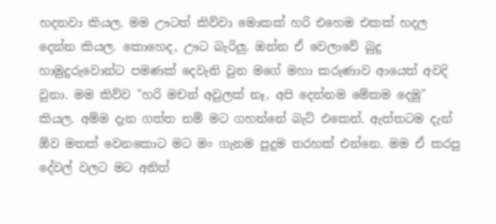හදනවා කියල. මම ඌටත් කිව්වා මොකක් හරි එහෙම එකක් හදල දෙන්න කියල. කොහෙද, ඌට බැරිලු. ඔන්න ඒ වෙලාවේ බුදු හාමුදුරුවොන්ට පමණක් දෙවැනි වුන මගේ මහා කරුණාව ආයෙත් අවදි වුනා. මම කිව්ව "හරි මචන් අවුලක් නෑ, අපි දෙන්නම මේකම දෙමු" කියල. අම්ම දැන ගත්ත නම් මට ගහන්නේ බැට් එකෙන්. ඇත්තටම දැන් ඕව මතක් වෙනකොට මට මං ගැනම පුදුම තරහක් එන්නෙ. මම ඒ කරපු දේවල් වලට මට අනිත්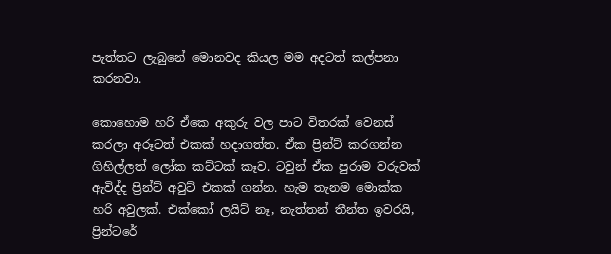පැත්තට ලැබුනේ මොනවද කියල මම අදටත් කල්පනා කරනවා.

කොහොම හරි ඒකෙ අකුරු වල පාට විතරක් වෙනස් කරලා අරූටත් එකක් හදාගත්ත. ඒක ප්‍රින්ට් කරගන්න ගිහිල්ලත් ලෝක කට්ටක් කෑව. ටවුන් ඒක පුරාම වරුවක් ඇවිද්ද ප්‍රින්ට් අවුට් එකක් ගන්න. හැම තැනම මොක්ක හරි අවුලක්. එක්කෝ ලයිට් නෑ, නැත්තන් තීන්ත ඉවරයි, ප්‍රින්ටරේ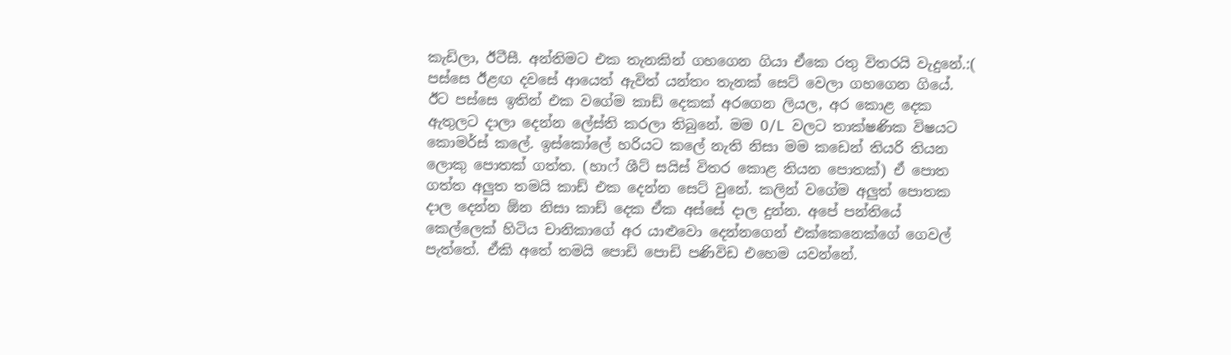කැඩිලා, ඊටීසී. අන්තිමට එක තැනකින් ගහගෙන ගියා ඒකෙ රතු විතරයි වැදුනේ.:( පස්සෙ ඊළඟ දවසේ ආයෙත් ඇවිත් යන්තං තැනක් සෙට් වෙලා ගහගෙන ගියේ. ඊට පස්සෙ ඉතින් එක වගේම කාඩ් දෙකක් අරගෙන ලියල, අර කොළ දෙක ඇතුලට දාලා දෙන්න ලේස්ති කරලා තිබුනේ. මම O/L වලට තාක්ෂණික විෂයට කොමර්ස් කලේ. ඉස්කෝලේ හරියට කලේ නැති නිසා මම කඩෙන් තියරි තියන ලොකු පොතක් ගත්ත. (හාෆ් ශීට් සයිස් විතර කොළ තියන පොතක්) ඒ පොත ගත්ත අලුත තමයි කාඩ් එක දෙන්න සෙට් වුනේ. කලින් වගේම අලුත් පොතක දාල දෙන්න ඕන නිසා කාඩ් දෙක ඒක අස්සේ දාල දුන්න. අපේ පන්තියේ කෙල්ලෙක් හිටිය චානිකාගේ අර යාළුවො දෙන්නගෙන් එක්කෙනෙක්ගේ ගෙවල් පැත්තේ. ඒකි අතේ තමයි පොඩි පොඩි පණිවිඩ එහෙම යවන්නේ.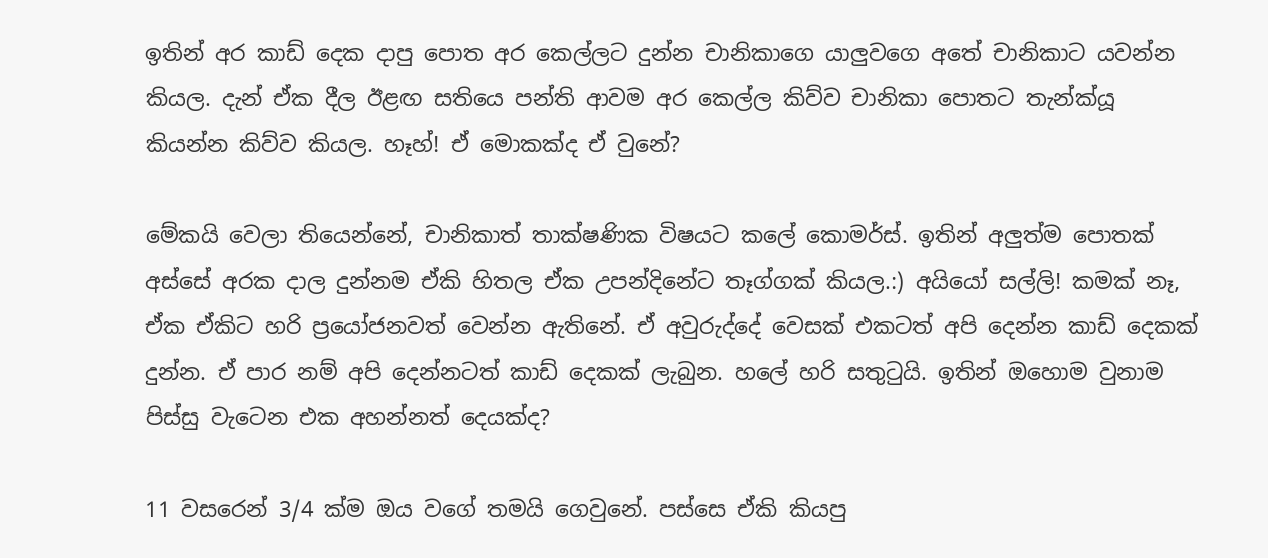ඉතින් අර කාඩ් දෙක දාපු පොත අර කෙල්ලට දුන්න චානිකාගෙ යාලුවගෙ අතේ චානිකාට යවන්න කියල. දැන් ඒක දීල ඊළඟ සතියෙ පන්ති ආවම අර කෙල්ල කිව්ව චානිකා පොතට තැන්ක්යූ කියන්න කිව්ව කියල. හෑහ්! ඒ මොකක්ද ඒ වුනේ?

මේකයි වෙලා තියෙන්නේ, චානිකාත් තාක්ෂණික විෂයට කලේ කොමර්ස්. ඉතින් අලුත්ම පොතක් අස්සේ අරක දාල දුන්නම ඒකි හිතල ඒක උපන්දිනේට තෑග්ගක් කියල.:) අයියෝ සල්ලි! කමක් නෑ, ඒක ඒකිට හරි ප්‍රයෝජනවත් වෙන්න ඇතිනේ. ඒ අවුරුද්දේ වෙසක් එකටත් අපි දෙන්න කාඩ් දෙකක් දුන්න. ඒ පාර නම් අපි දෙන්නටත් කාඩ් දෙකක් ලැබුන. හලේ හරි සතුටුයි. ඉතින් ඔහොම වුනාම පිස්සු වැටෙන එක අහන්නත් දෙයක්ද?

11 වසරෙන් 3/4 ක්ම ඔය වගේ තමයි ගෙවුනේ. පස්සෙ ඒකි කියපු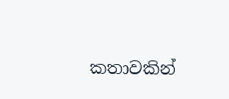කතාවකින්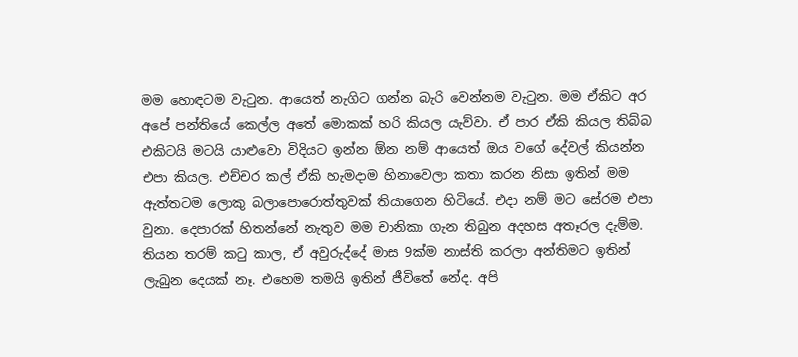මම හොඳටම වැටුන. ආයෙත් නැගිට ගන්න බැරි වෙන්නම වැටුන. මම ඒකිට අර අපේ පන්තියේ කෙල්ල අතේ මොකක් හරි කියල යැව්වා. ඒ පාර ඒකි කියල තිබ්බ එකිටයි මටයි යාළුවො විදියට ඉන්න ඕන නම් ආයෙත් ඔය වගේ දේවල් කියන්න එපා කියල. එච්චර කල් ඒකි හැමදාම හිනාවෙලා කතා කරන නිසා ඉතින් මම ඇත්තටම ලොකු බලාපොරොත්තුවක් තියාගෙන හිටියේ. එදා නම් මට සේරම එපා වුනා. දෙපාරක් හිතන්නේ නැතුව මම චානිකා ගැන තිබුන අදහස අතෑරල දැම්ම. තියන තරම් කටු කාල, ඒ අවුරුද්දේ මාස 9ක්ම නාස්ති කරලා අන්තිමට ඉතින් ලැබුන දෙයක් නෑ. එහෙම තමයි ඉතින් ජීවිතේ නේද. අපි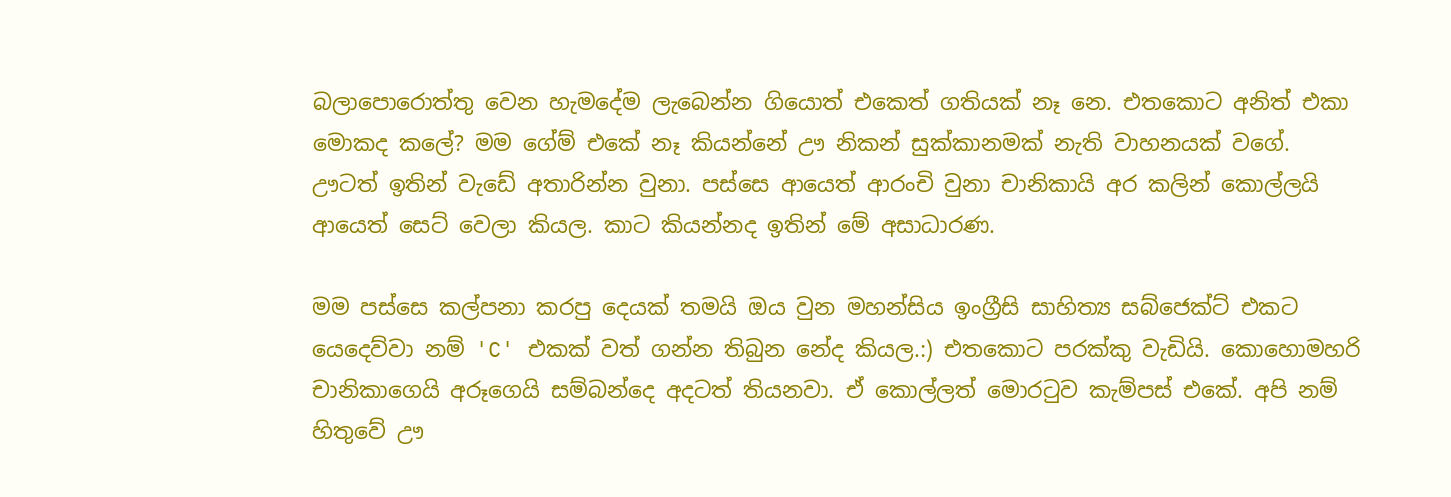බලාපොරොත්තු වෙන හැමදේම ලැබෙන්න ගියොත් එකෙත් ගතියක් නෑ නෙ. එතකොට අනිත් එකා මොකද කලේ? මම ගේම් එකේ නෑ කියන්නේ ඌ නිකන් සුක්කානමක් නැති වාහනයක් වගේ. ඌටත් ඉතින් වැඩේ අතාරින්න වුනා. පස්සෙ ආයෙත් ආරංචි වුනා චානිකායි අර කලින් කොල්ලයි ආයෙත් සෙට් වෙලා කියල. කාට කියන්නද ඉතින් මේ අසාධාරණ.

මම පස්සෙ කල්පනා කරපු දෙයක් තමයි ඔය වුන මහන්සිය ඉංග්‍රීසි සාහිත්‍ය සබ්ජෙක්ට් එකට යෙදෙව්වා නම් 'C' එකක් වත් ගන්න තිබුන නේද කියල.:) එතකොට පරක්කු වැඩියි. කොහොමහරි චානිකාගෙයි අරූගෙයි සම්බන්දෙ අදටත් තියනවා. ඒ කොල්ලත් මොරටුව කැම්පස් එකේ. අපි නම් හිතුවේ ඌ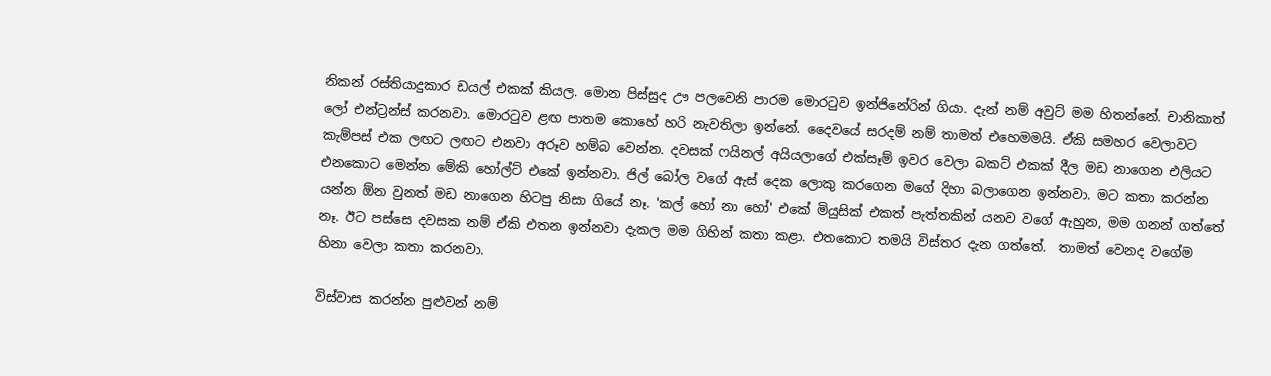නිකන් රස්තියාදුකාර ඩයල් එකක් කියල. මොන පිස්සුද ඌ පලවෙනි පාරම මොරටුව ඉන්ජිනේරින් ගියා. දැන් නම් අවුට් මම හිතන්නේ. චානිකාත් ලෝ එන්ට්‍රන්ස් කරනවා. මොරටුව ළඟ පාතම කොහේ හරි නැවතිලා ඉන්නේ. දෛවයේ සරදම් නම් තාමත් එහෙමමයි. ඒකි සමහර වෙලාවට කැම්පස් එක ලඟට ලඟට එනවා අරූව හම්බ වෙන්න. දවසක් ෆයිනල් අයියලාගේ එක්සෑම් ඉවර වෙලා බකට් එකක් දීල මඩ නාගෙන එලියට එනකොට මෙන්න මේකි හෝල්ට් එකේ ඉන්නවා. ජිල් බෝල වගේ ඇස් දෙක ලොකු කරගෙන මගේ දිහා බලාගෙන ඉන්නවා. මට කතා කරන්න යන්න ඕන වුනත් මඩ නාගෙන හිටපු නිසා ගියේ නෑ. 'කල් හෝ නා හෝ' එකේ මියුසික් එකත් පැත්තකින් යනව වගේ ඇහුන, මම ගනන් ගත්තේ නෑ. ඊට පස්සෙ දවසක නම් ඒකි එතන ඉන්නවා දැකල මම ගිහින් කතා කළා. එතකොට තමයි විස්තර දැන ගත්තේ.  තාමත් වෙනද වගේම හිනා වෙලා කතා කරනවා.

විස්වාස කරන්න පුළුවන් නම්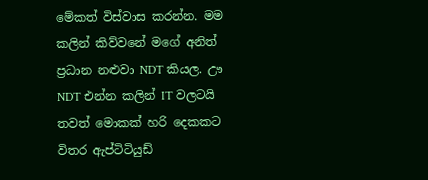මේකත් විස්වාස කරන්න. මම කලින් කිව්වනේ මගේ අනිත් ප්‍රධාන නළුවා NDT කියල. ඌ NDT එන්න කලින් IT වලටයි තවත් මොකක් හරි දෙකකට විතර ඇප්ටිටියුඩ්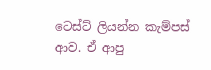ටෙස්ට් ලියන්න කැම්පස් ආව. ඒ ආපු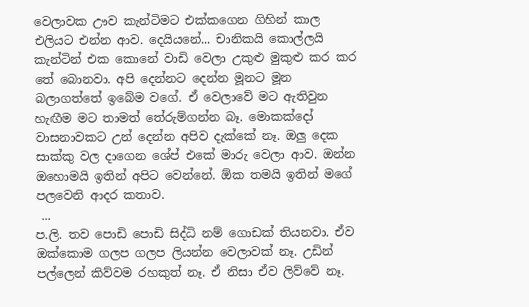වෙලාවක ඌව කැන්ටිමට එක්කගෙන ගිහින් කාල එලියට එන්න ආව. දෙයියනේ... චානිකයි කොල්ලයි කැන්ටින් එක කොනේ වාඩි වෙලා උකුළු මුකුළු කර කර තේ බොනවා. අපි දෙන්නට දෙන්න මූනට මූන බලාගත්තේ ඉබේම වගේ. ඒ වෙලාවේ මට ඇතිවුන හැඟීම මට තාමත් තේරුම්ගන්න බෑ. මොකක්දෝ වාසනාවකට උන් දෙන්න අපිව දැක්කේ නෑ. ඔලු දෙක සාක්කු වල දාගෙන ශේප් එකේ මාරු වෙලා ආව. ඔන්න ඔහොමයි ඉතින් අපිට වෙන්නේ. ඕක තමයි ඉතින් මගේ පලවෙනි ආදර කතාව.
 ...
ප.ලි. තව පොඩි පොඩි සිද්ධි නම් ගොඩක් තියනවා. ඒව ඔක්කොම ගලප ගලප ලියන්න වෙලාවක් නෑ. උඩින් පල්ලෙන් කිව්වම රහකුත් නෑ. ඒ නිසා ඒව ලිව්වේ නෑ.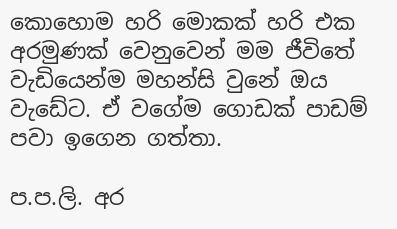කොහොම හරි මොකක් හරි එක අරමුණක් වෙනුවෙන් මම ජීවිතේ වැඩියෙන්ම මහන්සි වුනේ ඔය වැඩේට. ඒ වගේම ගොඩක් පාඩම් පවා ඉගෙන ගත්තා.

ප.ප.ලි. අර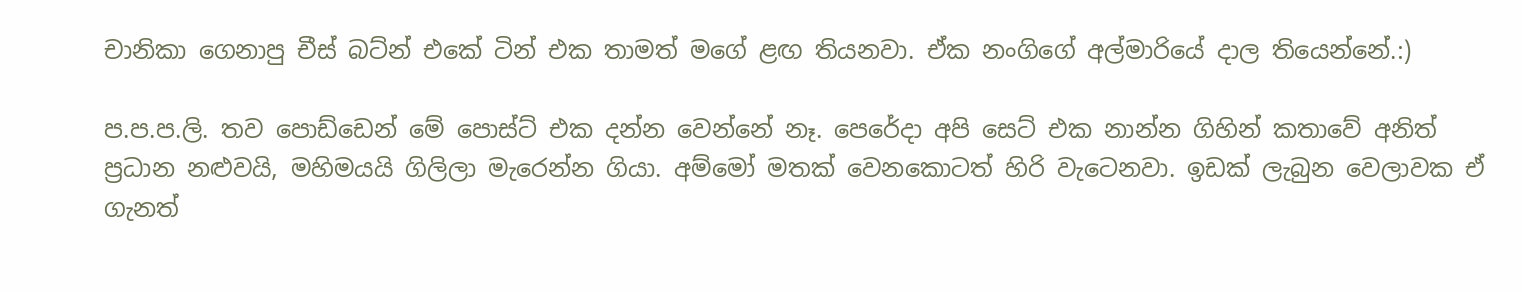චානිකා ගෙනාපු චීස් බට්න් එකේ ටින් එක තාමත් මගේ ළඟ තියනවා. ඒක නංගිගේ අල්මාරියේ දාල තියෙන්නේ.:)

ප.ප.ප.ලි. තව පොඩ්ඩෙන් මේ පොස්ට් එක දන්න වෙන්නේ නෑ. පෙරේදා අපි සෙට් එක නාන්න ගිහින් කතාවේ අනිත් ප්‍රධාන නළුවයි, මහිමයයි ගිලිලා මැරෙන්න ගියා. අම්මෝ මතක් වෙනකොටත් හිරි වැටෙනවා. ඉඩක් ලැබුන වෙලාවක ඒ ගැනත්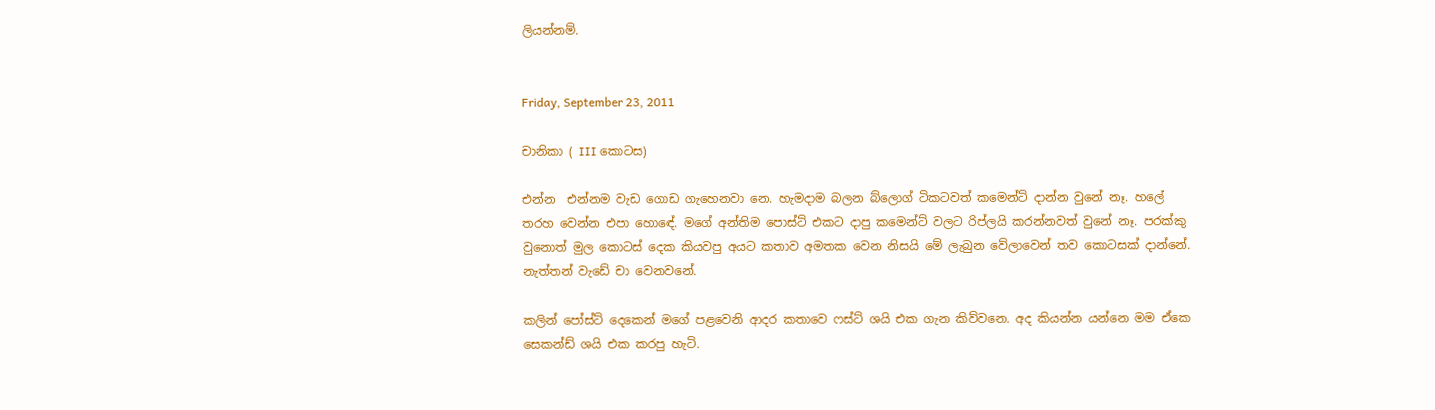ලියන්නම්.


Friday, September 23, 2011

චානිකා ( III කොටස)

එන්න  එන්නම වැඩ ගොඩ ගැහෙනවා නෙ. හැමදාම බලන බ්ලොග් ටිකටවත් කමෙන්ට් දාන්න වුනේ නෑ. හලේ තරහ වෙන්න එපා හොඳේ. මගේ අන්තිම පොස්ට් එකට දාපු කමෙන්ට් වලට රිප්ලයි කරන්නවත් වුනේ නෑ. පරක්කු වුනොත් මුල කොටස් දෙක කියවපු අයට කතාව අමතක වෙන නිසයි මේ ලැබුන වේලාවෙන් තව කොටසක් දාන්නේ. නැත්තන් වැඩේ චා වෙනවනේ.

කලින් පෝස්ට් දෙකෙන් මගේ පළවෙනි ආදර කතාවෙ ෆස්ට් ශයි එක ගැන කිව්වනෙ. අද කියන්න යන්නෙ මම ඒකෙ සෙකන්ඩ් ශයි එක කරපු හැටි.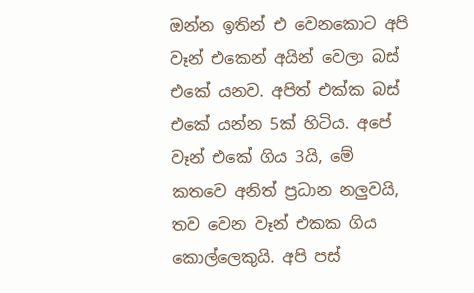ඔන්න ඉතින් එ වෙනකොට අපි වෑන් එකෙන් අයින් වෙලා බස් එකේ යනව. අපිත් එක්ක බස් එකේ යන්න 5ක් හිටිය. අපේ වෑන් එකේ ගිය 3යි, මේ කතවෙ අනිත් ප්‍රධාන නලුවයි, තව වෙන වෑන් එකක ගිය කොල්ලෙකුයි. අපි පස්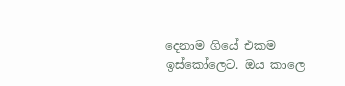දෙනාම ගියේ එකම ඉස්කෝලෙට. ඔය කාලෙ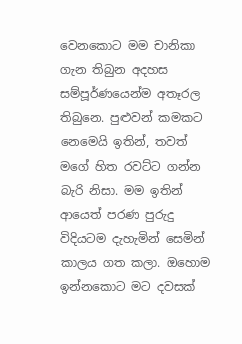වෙනකොට මම චානිකා ගැන තිබුන අදහස සම්පූර්ණයෙන්ම අතෑරල තිබුනෙ. පුළුවන් කමකට නෙමෙයි ඉතින්, තවත් මගේ හිත රවට්ට ගන්න බැරි නිසා. මම ඉතින් ආයෙත් පරණ පුරුදු විදියටම දැහැමින් සෙමින් කාලය ගත කලා. ඔහොම ඉන්නකොට මට දවසක්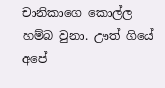චානිකාගෙ කොල්ල හම්බ වුනා. ඌත් ගියේ අපේ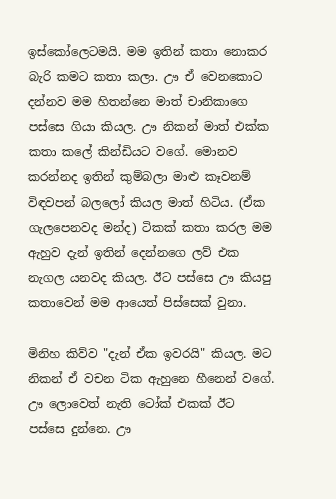ඉස්කෝලෙටමයි. මම ඉතින් කතා නොකර බැරි කමට කතා කලා. ඌ ඒ වෙනකොට දන්නව මම හිතන්නෙ මාත් චානිකාගෙ පස්සෙ ගියා කියල. ඌ නිකන් මාත් එක්ක කතා කලේ කින්ඩියට වගේ. මොනව කරන්නද ඉතින් කුම්බලා මාළු කෑවනම් විඳවපන් බලලෝ කියල මාත් හිටිය. (ඒක ගැලපෙනවද මන්ද) ටිකක් කතා කරල මම ඇහුව දැන් ඉතින් දෙන්නගෙ ලව් එක නැගල යනවද කියල. ඊට පස්සෙ ඌ කියපු කතාවෙන් මම ආයෙත් පිස්සෙක් වුනා.

මිනිහ කිව්ව "දැන් ඒක ඉවරයි" කියල. මට නිකන් ඒ වචන ටික ඇහුනෙ හීනෙන් වගේ. ඌ ලොවෙත් නැති ටෝක් එකක් ඊට පස්සෙ දුන්නෙ. ඌ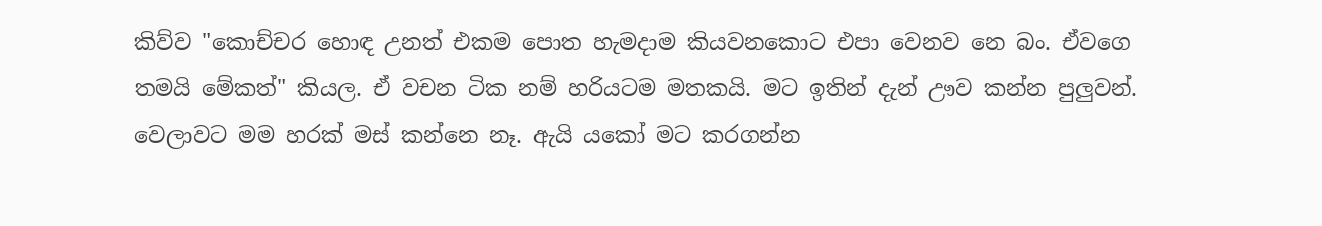කිව්ව "කොච්චර හොඳ උනත් එකම පොත හැමදාම කියවනකොට එපා වෙනව නෙ බං. ඒවගෙ තමයි මේකත්" කියල. ඒ වචන ටික නම් හරියටම මතකයි. මට ඉතින් දැන් ඌව කන්න පුලුවන්. වෙලාවට මම හරක් මස් කන්නෙ නෑ. ඇයි යකෝ මට කරගන්න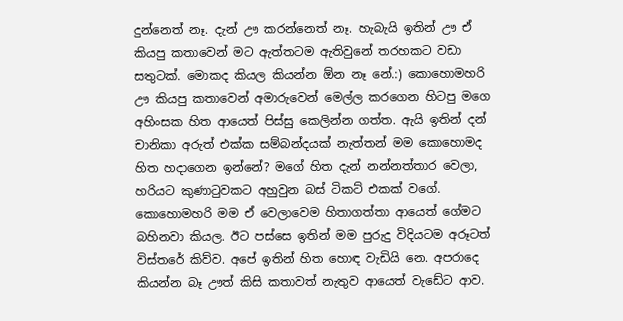දුන්නෙත් නෑ. දැන් ඌ කරන්නෙත් නෑ. හැබැයි ඉතින් ඌ ඒ කියපු කතාවෙන් මට ඇත්තටම ඇතිවුනේ තරහකට වඩා සතුටක්. මොකද කියල කියන්න ඕන නෑ නේ.:) කොහොමහරි ඌ කියපු කතාවෙන් අමාරුවෙන් මෙල්ල කරගෙන හිටපු මගෙ අහිංසක හිත ආයෙත් පිස්සු කෙලින්න ගත්ත. ඇයි ඉතින් දන් චානිකා අරුත් එක්ක සම්බන්දයක් නැත්තන් මම කොහොමද හිත හදාගෙන ඉන්නේ? මගේ හිත දැන් නන්නත්තාර වෙලා, හරියට කුණාටුවකට අහුවුන බස් ටිකට් එකක් වගේ. කොහොමහරි මම ඒ වෙලාවෙම හිතාගත්තා ආයෙත් ගේමට බහිනවා කියල. ඊට පස්සෙ ඉතින් මම පුරුදු විදියටම අරූටත් විස්තරේ කිව්ව. අපේ ඉතින් හිත හොඳ වැඩියි නෙ. අපරාදෙ කියන්න බෑ ඌත් කිසි කතාවත් නැතුව ආයෙත් වැඩේට ආව.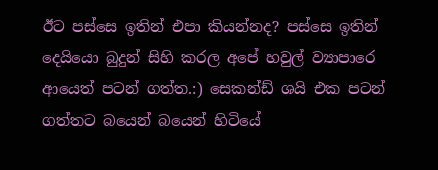ඊට පස්සෙ ඉතින් එපා කියන්නද? පස්සෙ ඉතින් දෙයියො බුදුන් සිහි කරල අපේ හවුල් ව්‍යාපාරෙ ආයෙත් පටන් ගත්ත.:) සෙකන්ඩ් ශයි එක පටන් ගත්තට බයෙන් බයෙන් හිටියේ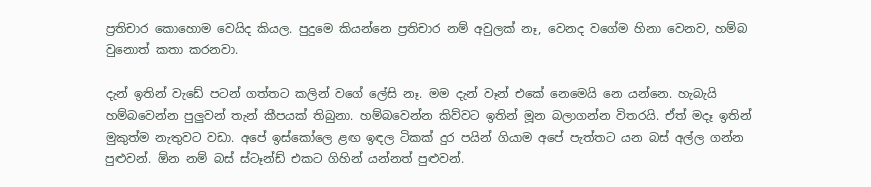ප්‍රතිචාර කොහොම වෙයිද කියල. පුදුමෙ කියන්නෙ ප්‍රතිචාර නම් අවුලක් නෑ, වෙනද වගේම හිනා වෙනව, හම්බ වුනොත් කතා කරනවා.

දැන් ඉතින් වැඩේ පටන් ගත්තට කලින් වගේ ලේසි නෑ. මම දැන් වෑන් එකේ නෙමෙයි නෙ යන්නෙ. හැබැයි හම්බවෙන්න පුලුවන් තැන් කීපයක් තිබුනා. හම්බවෙන්න කිව්වට ඉතින් මූන බලාගන්න විතරයි. ඒත් මදෑ ඉතින් මුකුත්ම නැතුවට වඩා. අපේ ඉස්කෝලෙ ළඟ ඉඳල ටිකක් දුර පයින් ගියාම අපේ පැත්තට යන බස් අල්ල ගන්න පුළුවන්. ඕන නම් බස් ස්ටෑන්ඩ් එකට ගිහින් යන්නත් පුළුවන්.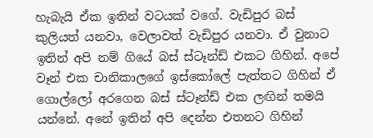හැබැයි ඒක ඉතින් වටයක් වගේ. වැඩිපුර බස් කුලියත් යනවා, වෙලාවත් වැඩිපුර යනවා. ඒ වුනාට ඉතින් අපි නම් ගියේ බස් ස්ටෑන්ඩ් එකට ගිහින්. අපේ වෑන් එක චානිකාලගේ ඉස්කෝලේ පැත්තට ගිහින් ඒ ගොල්ලෝ අරගෙන බස් ස්ටෑන්ඩ් එක ලඟින් තමයි යන්නේ. අනේ ඉතින් අපි දෙන්න එතනට ගිහින්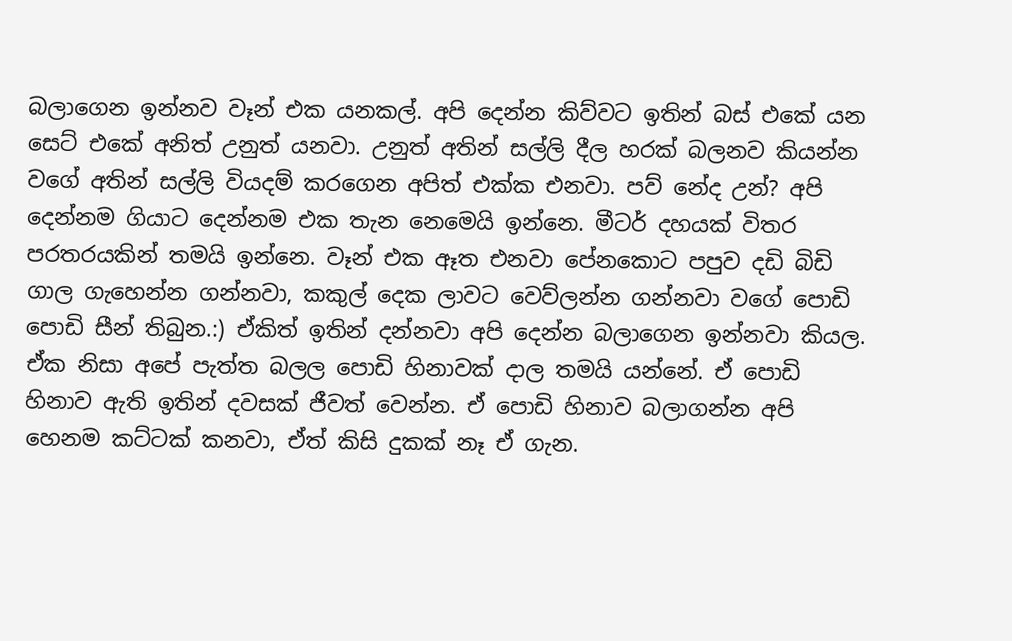බලාගෙන ඉන්නව වෑන් එක යනකල්. අපි දෙන්න කිව්වට ඉතින් බස් එකේ යන සෙට් එකේ අනිත් උනුත් යනවා. උනුත් අතින් සල්ලි දීල හරක් බලනව කියන්න වගේ අතින් සල්ලි වියදම් කරගෙන අපිත් එක්ක එනවා. පව් නේද උන්? අපි දෙන්නම ගියාට දෙන්නම එක තැන නෙමෙයි ඉන්නෙ. මීටර් දහයක් විතර පරතරයකින් තමයි ඉන්නෙ. වෑන් එක ඈත එනවා පේනකොට පපුව දඩි බිඩි ගාල ගැහෙන්න ගන්නවා, කකුල් දෙක ලාවට වෙව්ලන්න ගන්නවා වගේ පොඩි පොඩි සීන් තිබුන.:) ඒකිත් ඉතින් දන්නවා අපි දෙන්න බලාගෙන ඉන්නවා කියල. ඒක නිසා අපේ පැත්ත බලල පොඩි හිනාවක්‌ දාල තමයි යන්නේ. ඒ පොඩි හිනාව ඇති ඉතින් දවසක් ජීවත් වෙන්න. ඒ පොඩි හිනාව බලාගන්න අපි හෙනම කට්ටක් කනවා, ඒත් කිසි දුකක් නෑ ඒ ගැන.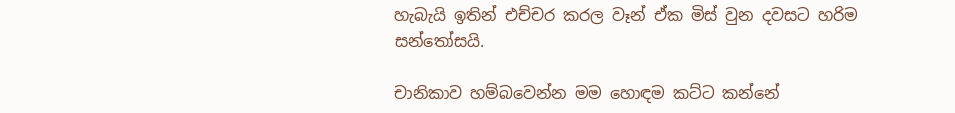හැබැයි ඉතින් එච්චර කරල වෑන් ඒක මිස් වුන දවසට හරිම සන්තෝසයි.

චානිකාව හම්බවෙන්න මම හොඳම කට්ට කන්නේ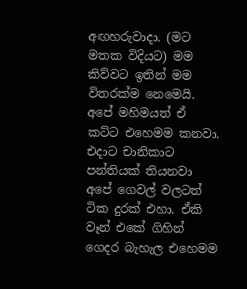අඟහරුවාදා. (මට මතක විදියට) මම කිව්වට ඉතින් මම විතරක්ම නෙමෙයි. අපේ මහිමයත් ඒ කට්ට එහෙමම කනවා. එදාට චානිකාට පන්තියක් තියනවා අපේ ගෙවල් වලටත් ටික දුරක් එහා. ඒකි වෑන් එකේ ගිහින් ගෙදර බැහැල එහෙමම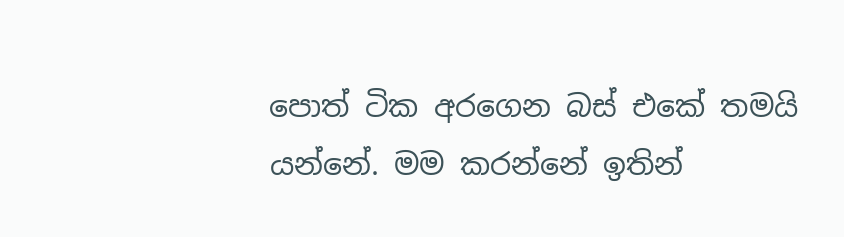පොත් ටික අරගෙන බස් එකේ තමයි යන්නේ. මම කරන්නේ ඉතින්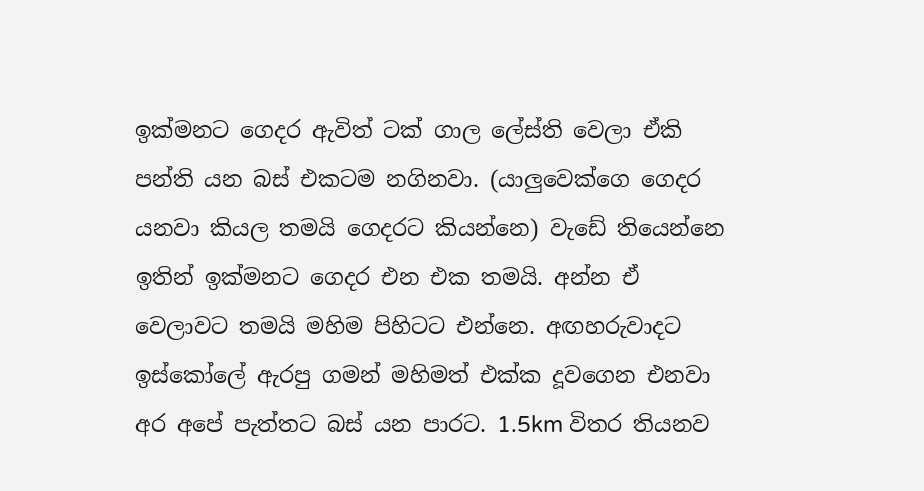ඉක්මනට ගෙදර ඇවිත් ටක් ගාල ලේස්ති වෙලා ඒකි පන්ති යන බස් එකටම නගිනවා. (යාලුවෙක්ගෙ ගෙදර යනවා කියල තමයි ගෙදරට කියන්නෙ) වැඩේ තියෙන්නෙ ඉතින් ඉක්මනට ගෙදර එන එක තමයි. අන්න ඒ වෙලාවට තමයි මහිම පිහිටට එන්නෙ. අඟහරුවාදට ඉස්කෝලේ ඇරපු ගමන් මහිමත් එක්ක දූවගෙන එනවා අර අපේ පැත්තට බස් යන පාරට. 1.5km විතර තියනව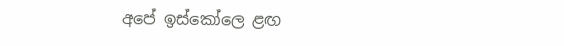අපේ ඉස්කෝලෙ ළඟ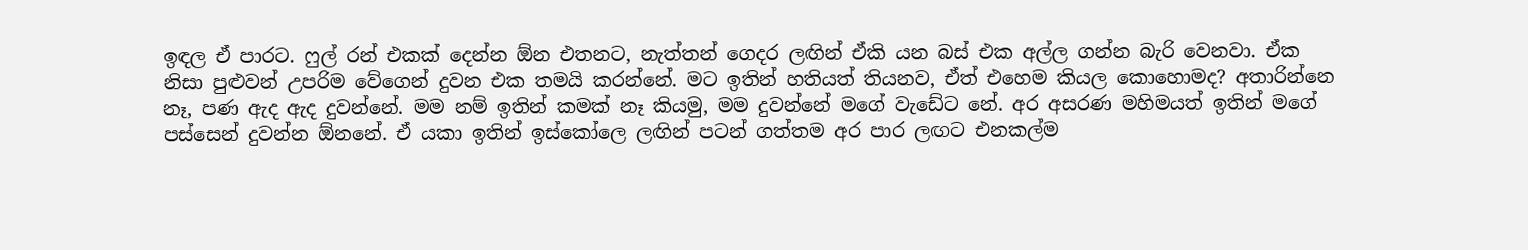ඉඳල ඒ පාරට. ෆුල් රන් එකක් දෙන්න ඕන එතනට, නැත්තන් ගෙදර ලඟින් ඒකි යන බස් එක අල්ල ගන්න බැරි වෙනවා. ඒක නිසා පුළුවන් උපරිම වේගෙන් දුවන එක තමයි කරන්නේ. මට ඉතින් හතියත් තියනව, ඒත් එහෙම කියල කොහොමද? අතාරින්නෙ නෑ, පණ ඇද ඇද දුවන්නේ. මම නම් ඉතින් කමක් නෑ කියමු, මම දුවන්නේ මගේ වැඩේට නේ. අර අසරණ මහිමයත් ඉතින් මගේ පස්සෙන් දුවන්න ඕනනේ. ඒ යකා ඉතින් ඉස්කෝලෙ ලඟින් පටන් ගත්තම අර පාර ලඟට එනකල්ම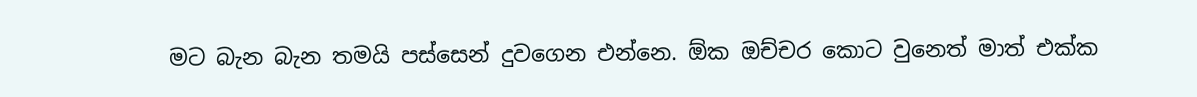මට බැන බැන තමයි පස්සෙන් දුවගෙන එන්නෙ. ඕක ඔච්චර කොට වුනෙත් මාත් එක්ක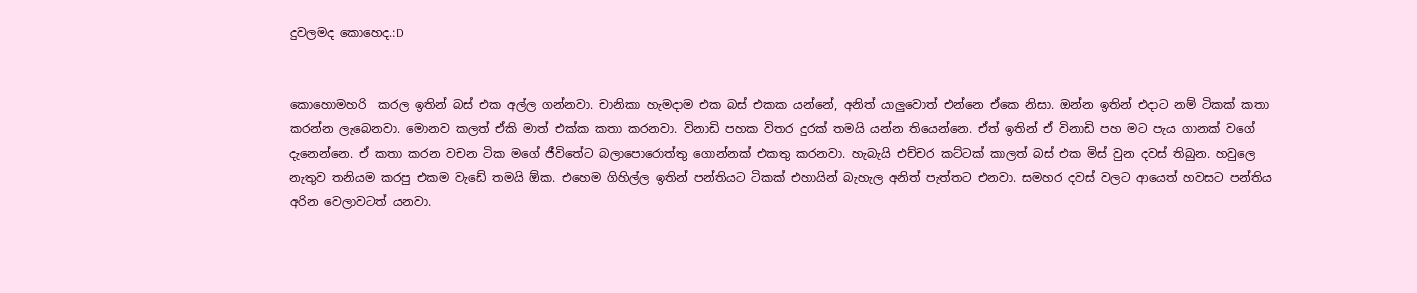දුවලමද කොහෙද.:D


කොහොමහරි  කරල ඉතින් බස් එක අල්ල ගන්නවා. චානිකා හැමදාම එක බස් එකක යන්නේ, අනිත් යාලුවොත් එන්නෙ ඒකෙ නිසා. ඔන්න ඉතින් එදාට නම් ටිකක් කතා කරන්න ලැබෙනවා. මොනව කලත් ඒකි මාත් එක්ක කතා කරනවා. විනාඩි පහක විතර දුරක් තමයි යන්න තියෙන්නෙ. ඒත් ඉතින් ඒ විනාඩි පහ මට පැය ගානක් වගේ දැනෙන්නෙ. ඒ කතා කරන වචන ටික මගේ ජීවිතේට බලාපොරොත්තු ගොන්නක් එකතු කරනවා. හැබැයි එච්චර කට්ටක් කාලත් බස් එක මිස් වුන දවස් තිබුන. හවුලෙ නැතුව තනියම කරපු එකම වැඩේ තමයි ඕක. එහෙම ගිහිල්ල ඉතින් පන්තියට ටිකක් එහායින් බැහැල අනිත් පැත්තට එනවා. සමහර දවස් වලට ආයෙත් හවසට පන්තිය අරින වෙලාවටත් යනවා.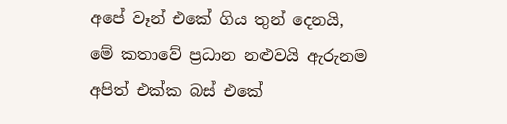අපේ වෑන් එකේ ගිය තුන් දෙනයි, මේ කතාවේ ප්‍රධාන නළුවයි ඇරුනම අපිත් එක්ක බස් එකේ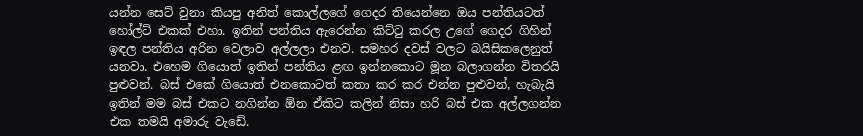යන්න සෙට් වුනා කියපු අනිත් කොල්ලගේ ගෙදර තියෙන්නෙ ඔය පන්තියටත් හෝල්ට් එකක් එහා. ඉතින් පන්තිය ඇරෙන්න කිට්ටු කරල උගේ ගෙදර ගිහින් ඉඳල පන්තිය අරින වෙලාව අල්ලලා එනව. සමහර දවස් වලට බයිසිකලෙනුත් යනවා. එහෙම ගියොත් ඉතින් පන්තිය ළඟ ඉන්නකොට මූන බලාගන්න විතරයි පුළුවන්. බස් එකේ ගියොත් එනකොටත් කතා කර කර එන්න පුළුවන්, හැබැයි ඉතින් මම බස් එකට නගින්න ඕන ඒකිට කලින් නිසා හරි බස් එක අල්ලගන්න එක තමයි අමාරු වැඩේ.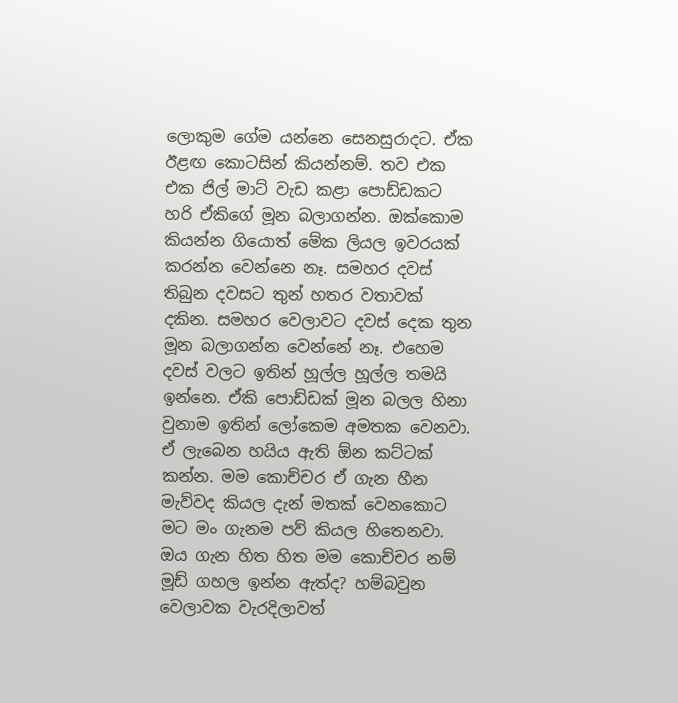ලොකුම ගේම යන්නෙ සෙනසුරාදට. ඒක ඊළඟ කොටසින් කියන්නම්. තව එක එක ජිල් මාට්‌ වැඩ කළා පොඩ්ඩකට හරි ඒකිගේ මූන බලාගන්න. ඔක්කොම කියන්න ගියොත් මේක ලියල ඉවරයක් කරන්න වෙන්නෙ නෑ. සමහර දවස් තිබුන දවසට තුන් හතර වතාවක් දකින. සමහර වෙලාවට දවස් දෙක තුන මූන බලාගන්න වෙන්නේ නෑ. එහෙම දවස් වලට ඉතින් හූල්ල හූල්ල තමයි ඉන්නෙ. ඒකි පොඩ්ඩක් මූන බලල හිනා වුනාම ඉතින් ලෝකෙම අමතක වෙනවා. ඒ ලැබෙන හයිය ඇති ඕන කට්ටක් කන්න. මම කොච්චර ඒ ගැන හීන මැව්වද කියල දැන් මතක් වෙනකොට මට මං ගැනම පව් කියල හිතෙනවා. ඔය ගැන හිත හිත මම කොච්චර නම් මූඩ් ගහල ඉන්න ඇත්ද? හම්බවුන වෙලාවක වැරදිලාවත්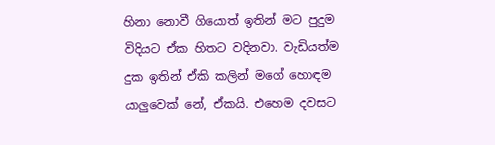හිනා නොවී ගියොත් ඉතින් මට පුදුම විදියට ඒක හිතට වදිනවා. වැඩියත්ම දුක ඉතින් ඒකි කලින් මගේ හොඳම යාලුවෙක් නේ, ඒකයි. එහෙම දවසට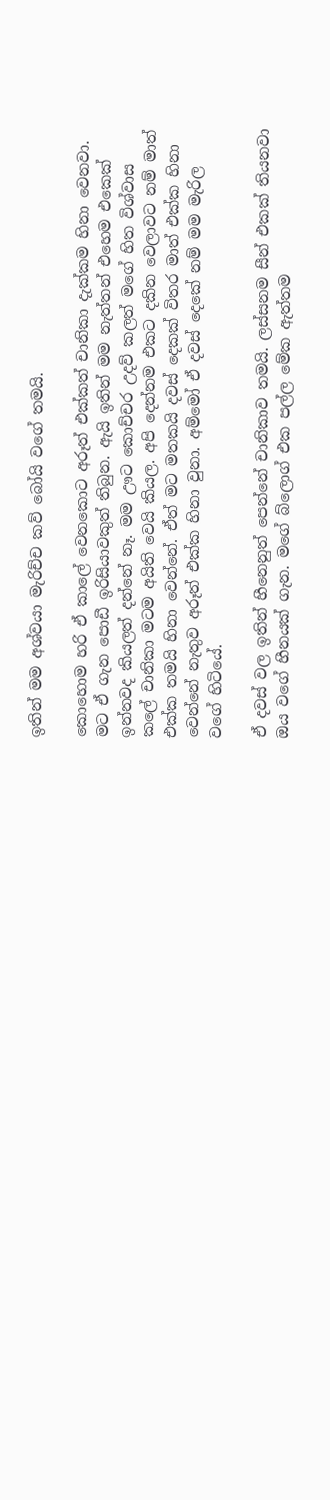ඉතින් මම අශ්වයා මැරිච්ච කව් බෝයි වගේ තමයි.

කොහොම හරි ඒ කාලේ වෙනකොට අරූත් එක්කත් චානිකා දැක්කම හිනා වෙනවා. මට ඒ ගැන පොඩී ඉරිසියාවකුත් තිබුන. ඇයි ඉතින් මම නැත්තන් එහෙම එකෙක් ඉන්නවද කියලත් දන්නේ නෑ. මම ඌට කොච්චර උදව් කලත් මගේ හිත විශ්වාස කලේ චානිකා මටම අයිති වෙයි කියල. අපි දෙන්නම එකට දකින වෙලාවට නම් මාත් එක්ක තමයි හිනා වෙන්නේ. ඒත් මට මතකයි දවස් දෙකක් විතර මාත් එක්ක හිනා වෙන්නේ නැතුව අරූත් එක්ක හිනා වුනා. අම්මෝ ඒ දවස් දෙකේ නම් මම මැරිල වගේ හිටියේ.

ඒ දවස් වල ඉතින් හීනෙනුත් පෙන්නේ චානිකාව තමයි. ලස්සනම සීන් එකක් තියනවා ඔය වගේ හීනයක්‌ ගැන. මගේ බ්ලොග් එක පල්ල මේක ඇත්තම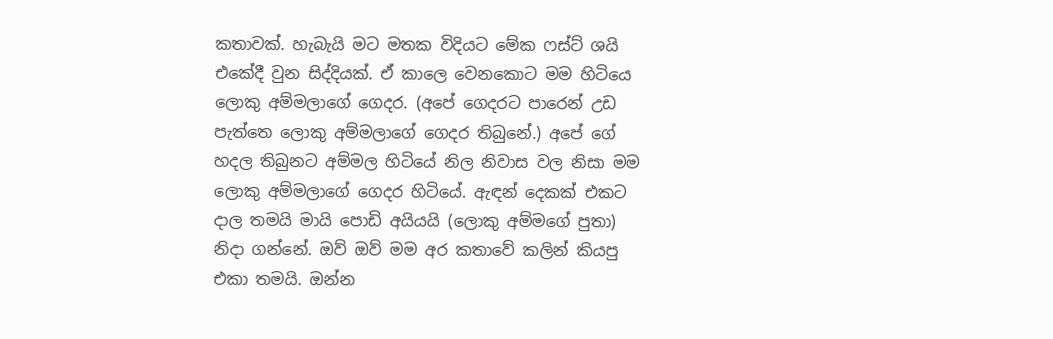කතාවක්. හැබැයි මට මතක විදියට මේක ෆස්ට් ශයි එකේදී වුන සිද්දියක්. ඒ කාලෙ වෙනකොට මම හිටියෙ ලොකු අම්මලාගේ ගෙදර. (අපේ ගෙදරට පාරෙන් උඩ පැත්තෙ ලොකු අම්මලාගේ ගෙදර තිබුනේ.) අපේ ගේ හදල තිබුනට අම්මල හිටියේ නිල නිවාස වල නිසා මම ලොකු අම්මලාගේ ගෙදර හිටියේ. ඇඳන් දෙකක් එකට දාල තමයි මායි පොඩි අයියයි (ලොකු අම්මගේ පුතා) නිදා ගන්නේ. ඔව් ඔව් මම අර කතාවේ කලින් කියපු එකා තමයි. ඔන්න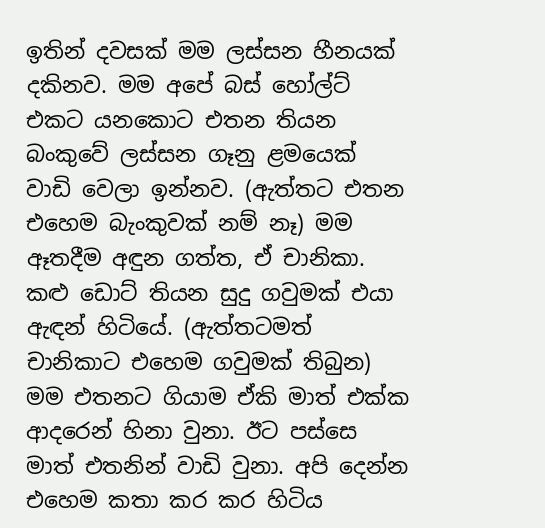ඉතින් දවසක් මම ලස්සන හීනයක්‌ දකිනව. මම අපේ බස් හෝල්ට් එකට යනකොට එතන තියන බංකුවේ ලස්සන ගෑනු ළමයෙක් වාඩි වෙලා ඉන්නව. (ඇත්තට එතන එහෙම බැංකුවක් නම් නෑ) මම ඈතදීම අඳුන ගත්ත, ඒ චානිකා. කළු ඩොට් තියන සුදු ගවුමක් එයා ඇඳන් හිටියේ. (ඇත්තටමත් චානිකාට එහෙම ගවුමක් තිබුන) මම එතනට ගියාම ඒකි මාත් එක්ක ආදරෙන් හිනා වුනා. ඊට පස්සෙ මාත් එතනින් වාඩි වුනා. අපි දෙන්න එහෙම කතා කර කර හිටිය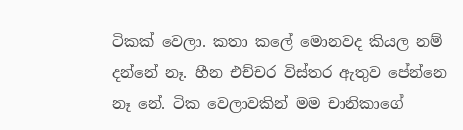ටිකක් වෙලා. කතා කලේ මොනවද කියල නම් දන්නේ නෑ. හීන එච්චර විස්තර ඇතුව පේන්නෙ නෑ නේ. ටික වෙලාවකින් මම චානිකාගේ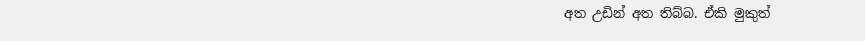අත උඩින් අත තිබ්බ. ඒකි මුකුත්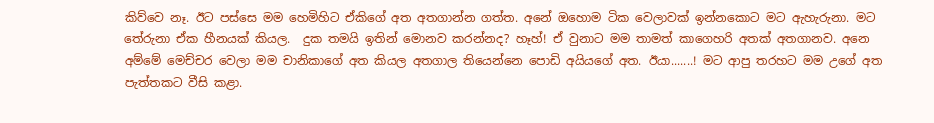කිව්වෙ නෑ. ඊට පස්සෙ මම හෙමිහිට ඒකිගේ අත අතගාන්න ගත්ත. අනේ ඔහොම ටික වෙලාවක් ඉන්නකොට මට ඇහැරුනා. මට තේරුනා ඒක හීනයක්‌ කියල.  දුක තමයි ඉතින් මොනව කරන්නද? හෑහ්! ඒ වුනාට මම තාමත් කාගෙහරි අතක් අතගානව. අනෙ අම්මේ මෙච්චර වෙලා මම චානිකාගේ අත කියල අතගාල තියෙන්නෙ පොඩි අයියගේ අත. ඊයා.......! මට ආපු තරහට මම උගේ අත පැත්තකට වීසි කළා.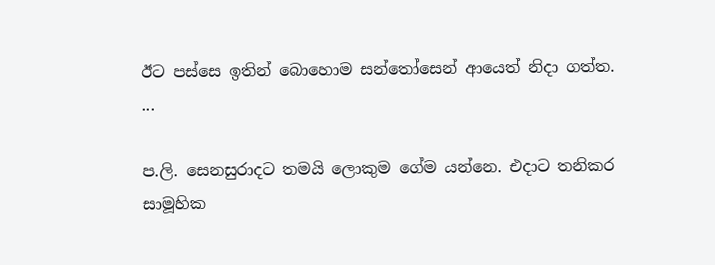ඊට පස්සෙ ඉතින් බොහොම සන්තෝසෙන් ආයෙත් නිදා ගත්ත.
...

ප.ලි. සෙනසුරාදට තමයි ලොකුම ගේම යන්නෙ. එදාට තනිකර සාමූහික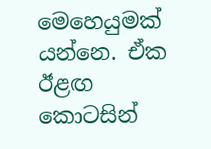මෙහෙයුමක් යන්නෙ. ඒක ඊළඟ කොටසින්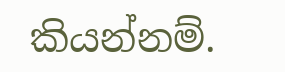කියන්නම්.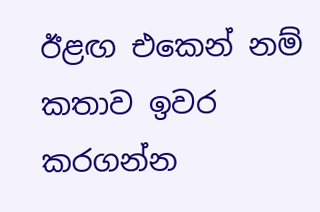ඊළඟ එකෙන් නම් කතාව ඉවර කරගන්න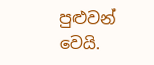පුළුවන් වෙයි.